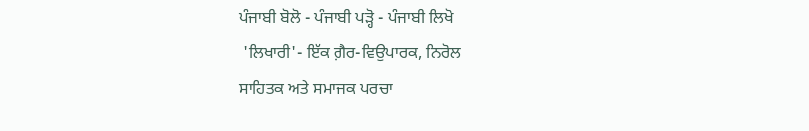ਪੰਜਾਬੀ ਬੋਲੋ - ਪੰਜਾਬੀ ਪੜ੍ਹੋ - ਪੰਜਾਬੀ ਲਿਖੋ
 'ਲਿਖਾਰੀ'- ਇੱਕ ਗ਼ੈਰ-ਵਿਉਪਾਰਕ, ਨਿਰੋਲ
ਸਾਹਿਤਕ ਅਤੇ ਸਮਾਜਕ ਪਰਚਾ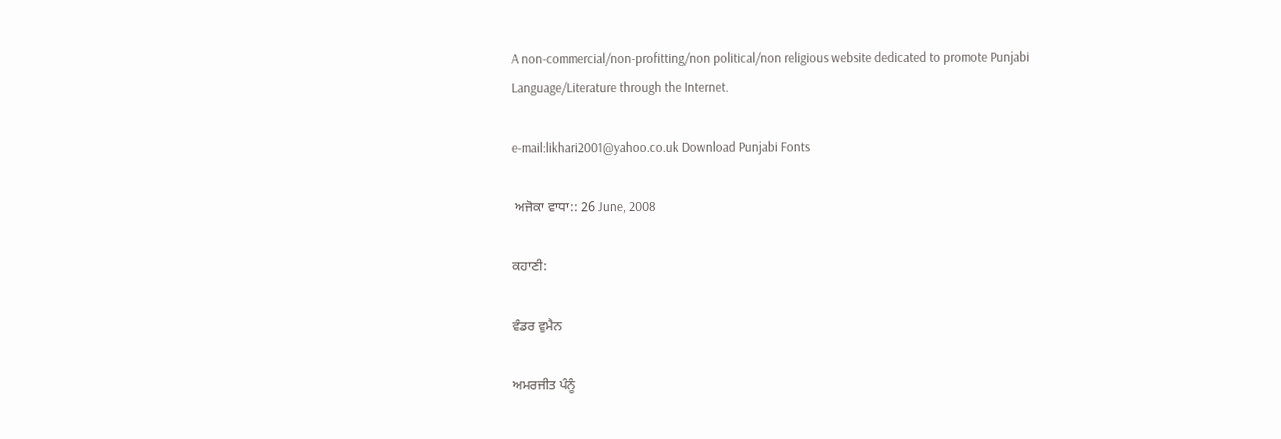A non-commercial/non-profitting/non political/non religious website dedicated to promote Punjabi Language/Literature through the Internet.

e-mail:likhari2001@yahoo.co.uk Download Punjabi Fonts

 ਅਜੋਕਾ ਵਾਧਾ:: 26 June, 2008

ਕਹਾਣੀ:

ਵੰਡਰ ਵੁਮੈਨ

ਅਮਰਜੀਤ ਪੰਨੂੰ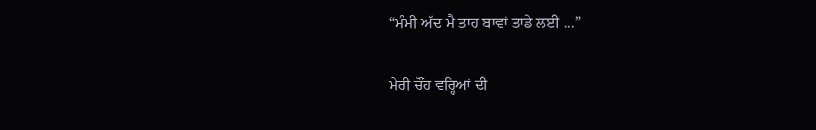“ਮੰਮੀ ਅੱਦ ਮੈ ਤਾਹ ਬਾਵਾਂ ਤਾਡੇ ਲਈ ...”

ਮੇਰੀ ਚੌਂਹ ਵਰ੍ਹਿਆਂ ਦੀ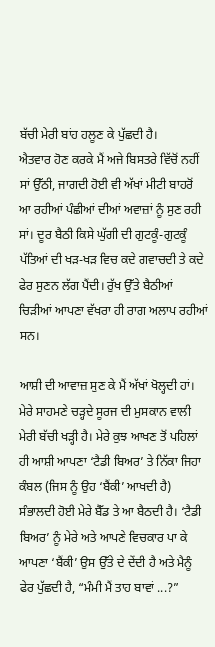ਬੱਚੀ ਮੇਰੀ ਬਾਂਹ ਹਲੂਣ ਕੇ ਪੁੱਛਦੀ ਹੈ।
ਐਤਵਾਰ ਹੋਣ ਕਰਕੇ ਮੈਂ ਅਜੇ ਬਿਸਤਰੇ ਵਿੱਚੋਂ ਨਹੀਂ ਸਾਂ ਉੱਠੀ, ਜਾਗਦੀ ਹੋਈ ਵੀ ਅੱਖਾਂ ਮੀਟੀ ਬਾਹਰੋਂ ਆ ਰਹੀਆਂ ਪੰਛੀਆਂ ਦੀਆਂ ਅਵਾਜ਼ਾਂ ਨੂੰ ਸੁਣ ਰਹੀ ਸਾਂ। ਦੂਰ ਬੈਠੀ ਕਿਸੇ ਘੁੱਗੀ ਦੀ ਗੁਟਕੂੰ-ਗੁਟਕੂੰ ਪੱਤਿਆਂ ਦੀ ਖੜ-ਖੜ ਵਿਚ ਕਦੇ ਗਵਾਚਦੀ ਤੇ ਕਦੇ ਫੇਰ ਸੁਣਨ ਲੱਗ ਪੈਂਦੀ। ਰੁੱਖ ਉੱਤੇ ਬੈਠੀਆਂ ਚਿੜੀਆਂ ਆਪਣਾ ਵੱਖਰਾ ਹੀ ਰਾਗ ਅਲਾਪ ਰਹੀਆਂ ਸਨ।

ਆਸ਼ੀ ਦੀ ਆਵਾਜ਼ ਸੁਣ ਕੇ ਮੈਂ ਅੱਖਾਂ ਖੋਲ੍ਹਦੀ ਹਾਂ। ਮੇਰੇ ਸਾਹਮਣੇ ਚੜ੍ਹਦੇ ਸੂਰਜ ਦੀ ਮੁਸਕਾਨ ਵਾਲੀ ਮੇਰੀ ਬੱਚੀ ਖੜ੍ਹੀ ਹੈ। ਮੇਰੇ ਕੁਝ ਆਖਣ ਤੋਂ ਪਹਿਲਾਂ ਹੀ ਆਸ਼ੀ ਆਪਣਾ ‘ਟੈਡੀ ਬਿਅਰ’ ਤੇ ਨਿੱਕਾ ਜਿਹਾ ਕੰਬਲ (ਜਿਸ ਨੂੰ ਉਹ ‘ਬੈਂਕੀ’ ਆਖਦੀ ਹੈ) ਸੰਭਾਲਦੀ ਹੋਈ ਮੇਰੇ ਬੈੱਡ ਤੇ ਆ ਬੈਠਦੀ ਹੈ। ‘ਟੈਡੀ ਬਿਅਰ’ ਨੂੰ ਮੇਰੇ ਅਤੇ ਆਪਣੇ ਵਿਚਕਾਰ ਪਾ ਕੇ ਆਪਣਾ ‘ਬੈਂਕੀ’ ਉਸ ਉੱਤੇ ਦੇ ਦੇਂਦੀ ਹੈ ਅਤੇ ਮੈਨੂੰ ਫੇਰ ਪੁੱਛਦੀ ਹੈ, “ਮੰਮੀ ਮੈਂ ਤਾਹ ਬਾਵਾਂ ...?”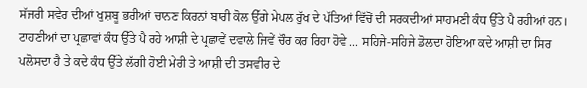ਸੱਜਰੀ ਸਵੇਰ ਦੀਆਂ ਖੁਸ਼ਬੂ ਭਰੀਆਂ ਚਾਨਣ ਕਿਰਨਾਂ ਬਾਰੀ ਕੋਲ ਉੱਗੇ ਮੇਪਲ ਰੁੱਖ ਦੇ ਪੱਤਿਆਂ ਵਿੱਚੋਂ ਦੀ ਸਰਕਦੀਆਂ ਸਾਹਮਣੀ ਕੰਧ ਉੱਤੇ ਪੈ ਰਹੀਆਂ ਹਨ। ਟਾਹਣੀਆਂ ਦਾ ਪ੍ਰਛਾਵਾਂ ਕੰਧ ਉੱਤੇ ਪੈ ਰਹੇ ਆਸ਼ੀ ਦੇ ਪ੍ਰਛਾਵੇਂ ਦਵਾਲੇ ਜਿਵੇਂ ਚੌਰ ਕਰ ਰਿਹਾ ਹੋਵੇ ... ਸਹਿਜੇ-ਸਹਿਜੇ ਡੋਲਦਾ ਹੋਇਆ ਕਦੇ ਆਸ਼ੀ ਦਾ ਸਿਰ ਪਲੋਸਦਾ ਹੈ ਤੇ ਕਦੇ ਕੰਧ ਉੱਤੇ ਲੱਗੀ ਹੋਈ ਮੇਰੀ ਤੇ ਆਸ਼ੀ ਦੀ ਤਸਵੀਰ ਦੇ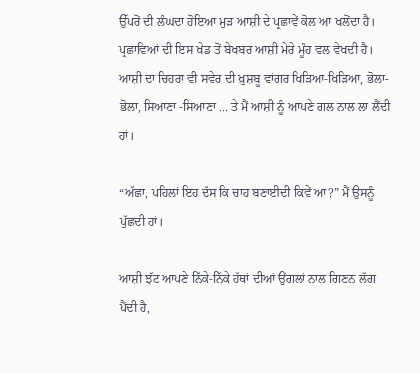ਉੱਪਰੋਂ ਦੀ ਲੰਘਦਾ ਹੋਇਆ ਮੁੜ ਆਸ਼ੀ ਦੇ ਪ੍ਰਛਾਵੇਂ ਕੋਲ ਆ ਖਲੋਂਦਾ ਹੈ। ਪ੍ਰਛਾਵਿਆਂ ਦੀ ਇਸ ਖੇਡ ਤੋਂ ਬੇਖਬਰ ਆਸ਼ੀ ਮੇਰੇ ਮੂੰਹ ਵਲ ਵੇਖਦੀ ਹੈ। ਆਸ਼ੀ ਦਾ ਚਿਹਰਾ ਵੀ ਸਵੇਰ ਦੀ ਖ਼ੁਸ਼ਬੂ ਵਾਂਗਰ ਖਿੜਿਆ-ਖਿੜਿਆ, ਭੋਲਾ-ਭੋਲਾ, ਸਿਆਣਾ -ਸਿਆਣਾ ... ਤੇ ਮੈਂ ਆਸ਼ੀ ਨੂੰ ਆਪਣੇ ਗਲ ਨਾਲ ਲਾ ਲੈਂਦੀ ਹਾਂ।

“ਅੱਛਾ, ਪਹਿਲਾਂ ਇਹ ਦੱਸ ਕਿ ਚਾਹ ਬਣਾਈਦੀ ਕਿਵੇਂ ਆ?” ਮੈਂ ਉਸਨੂੰ ਪੁੱਛਦੀ ਹਾਂ।

ਆਸ਼ੀ ਝੱਟ ਆਪਣੇ ਨਿੱਕੇ-ਨਿੱਕੇ ਹੱਥਾਂ ਦੀਆਂ ਉਂਗਲਾਂ ਨਾਲ ਗਿਣਨ ਲੱਗ ਪੈਂਦੀ ਹੈ,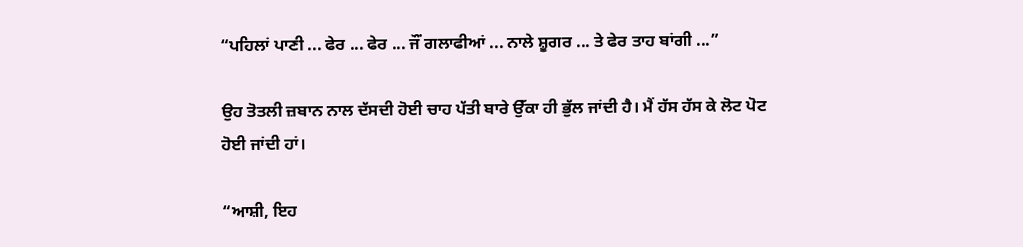“ਪਹਿਲਾਂ ਪਾਣੀ ... ਫੇਰ ... ਫੇਰ ... ਜੌਂ ਗਲਾਫੀਆਂ ... ਨਾਲੇ ਸ਼ੂਗਰ ... ਤੇ ਫੇਰ ਤਾਹ ਬਾਂਗੀ ...”

ਉਹ ਤੋਤਲੀ ਜ਼ਬਾਨ ਨਾਲ ਦੱਸਦੀ ਹੋਈ ਚਾਹ ਪੱਤੀ ਬਾਰੇ ਉੱਕਾ ਹੀ ਭੁੱਲ ਜਾਂਦੀ ਹੈ। ਮੈਂ ਹੱਸ ਹੱਸ ਕੇ ਲੋਟ ਪੋਟ ਹੋਈ ਜਾਂਦੀ ਹਾਂ।

“ਆਸ਼ੀ, ਇਹ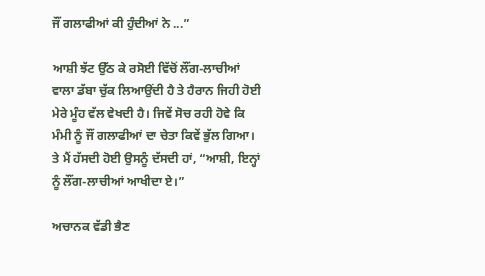ਜੌਂ ਗਲਾਫੀਆਂ ਕੀ ਹੁੰਦੀਆਂ ਨੇ ...”

ਆਸ਼ੀ ਝੱਟ ਉੱਠ ਕੇ ਰਸੋਈ ਵਿੱਚੋਂ ਲੌਂਗ-ਲਾਚੀਆਂ ਵਾਲਾ ਡੱਬਾ ਚੁੱਕ ਲਿਆਉਂਦੀ ਹੈ ਤੇ ਹੈਰਾਨ ਜਿਹੀ ਹੋਈ ਮੇਰੇ ਮੂੰਹ ਵੱਲ ਵੇਖਦੀ ਹੈ। ਜਿਵੇਂ ਸੋਚ ਰਹੀ ਹੋਵੇ ਕਿ ਮੰਮੀ ਨੂੰ ਜੌਂ ਗਲਾਫੀਆਂ ਦਾ ਚੇਤਾ ਕਿਵੇਂ ਭੁੱਲ ਗਿਆ। ਤੇ ਮੈਂ ਹੱਸਦੀ ਹੋਈ ਉਸਨੂੰ ਦੱਸਦੀ ਹਾਂ, “ਆਸ਼ੀ, ਇਨ੍ਹਾਂ ਨੂੰ ਲੌਂਗ-ਲਾਚੀਆਂ ਆਖੀਦਾ ਏ।”

ਅਚਾਨਕ ਵੱਡੀ ਭੈਣ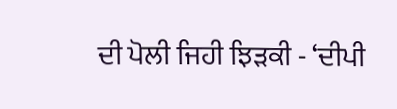ਦੀ ਪੋਲੀ ਜਿਹੀ ਝਿੜਕੀ - ‘ਦੀਪੀ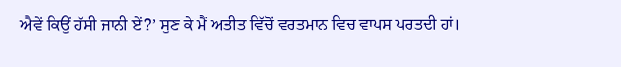ਐਵੇਂ ਕਿਉਂ ਹੱਸੀ ਜਾਨੀ ਏਂ?’ ਸੁਣ ਕੇ ਮੈਂ ਅਤੀਤ ਵਿੱਚੋਂ ਵਰਤਮਾਨ ਵਿਚ ਵਾਪਸ ਪਰਤਦੀ ਹਾਂ।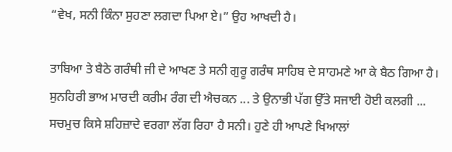“ਵੇਖ, ਸਨੀ ਕਿੰਨਾ ਸੁਹਣਾ ਲਗਦਾ ਪਿਆ ਏ।” ਉਹ ਆਖਦੀ ਹੈ।

ਤਾਬਿਆ ਤੇ ਬੈਠੇ ਗਰੰਥੀ ਜੀ ਦੇ ਆਖਣ ਤੇ ਸਨੀ ਗੁਰੂ ਗਰੰਥ ਸਾਹਿਬ ਦੇ ਸਾਹਮਣੇ ਆ ਕੇ ਬੈਠ ਗਿਆ ਹੈ। ਸੁਨਹਿਰੀ ਭਾਅ ਮਾਰਦੀ ਕਰੀਮ ਰੰਗ ਦੀ ਐਚਕਨ ... ਤੇ ਉਨਾਭੀ ਪੱਗ ਉੱਤੇ ਸਜਾਈ ਹੋਈ ਕਲਗੀ ... ਸਚਮੁਚ ਕਿਸੇ ਸ਼ਹਿਜ਼ਾਦੇ ਵਰਗਾ ਲੱਗ ਰਿਹਾ ਹੈ ਸਨੀ। ਹੁਣੇ ਹੀ ਆਪਣੇ ਖਿਆਲਾਂ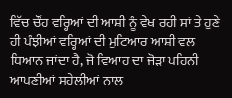ਵਿੱਚ ਚੌਂਹ ਵਰ੍ਹਿਆਂ ਦੀ ਆਸ਼ੀ ਨੂੰ ਵੇਖ ਰਹੀ ਸਾਂ ਤੇ ਹੁਣੇ ਹੀ ਪੰਝੀਆਂ ਵਰ੍ਹਿਆਂ ਦੀ ਮੁਟਿਆਰ ਆਸ਼ੀ ਵਲ ਧਿਆਨ ਜਾਂਦਾ ਹੈ, ਜੋ ਵਿਆਹ ਦਾ ਜੋੜਾ ਪਹਿਨੀ ਆਪਣੀਆਂ ਸਹੇਲੀਆਂ ਨਾਲ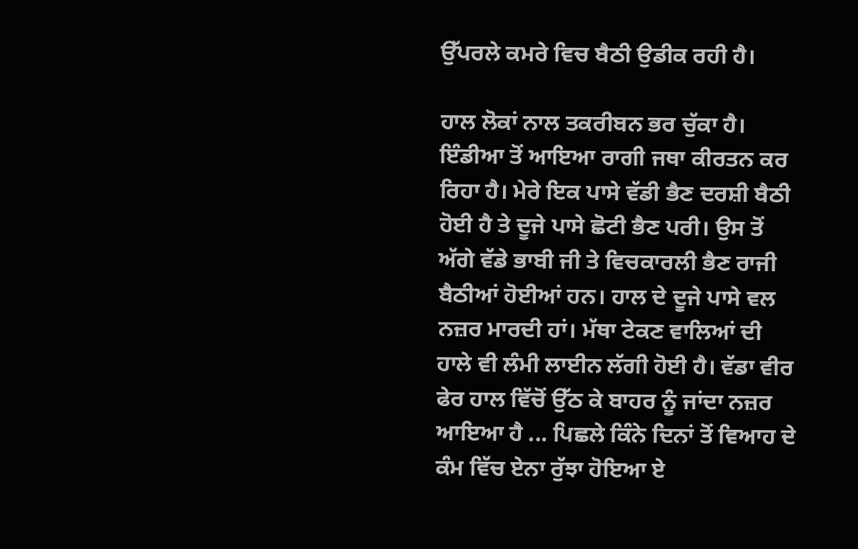ਉੱਪਰਲੇ ਕਮਰੇ ਵਿਚ ਬੈਠੀ ਉਡੀਕ ਰਹੀ ਹੈ।

ਹਾਲ ਲੋਕਾਂ ਨਾਲ ਤਕਰੀਬਨ ਭਰ ਚੁੱਕਾ ਹੈ। ਇੰਡੀਆ ਤੋਂ ਆਇਆ ਰਾਗੀ ਜਥਾ ਕੀਰਤਨ ਕਰ ਰਿਹਾ ਹੈ। ਮੇਰੇ ਇਕ ਪਾਸੇ ਵੱਡੀ ਭੈਣ ਦਰਸ਼ੀ ਬੈਠੀ ਹੋਈ ਹੈ ਤੇ ਦੂਜੇ ਪਾਸੇ ਛੋਟੀ ਭੈਣ ਪਰੀ। ਉਸ ਤੋਂ ਅੱਗੇ ਵੱਡੇ ਭਾਬੀ ਜੀ ਤੇ ਵਿਚਕਾਰਲੀ ਭੈਣ ਰਾਜੀ ਬੈਠੀਆਂ ਹੋਈਆਂ ਹਨ। ਹਾਲ ਦੇ ਦੂਜੇ ਪਾਸੇ ਵਲ ਨਜ਼ਰ ਮਾਰਦੀ ਹਾਂ। ਮੱਥਾ ਟੇਕਣ ਵਾਲਿਆਂ ਦੀ ਹਾਲੇ ਵੀ ਲੰਮੀ ਲਾਈਨ ਲੱਗੀ ਹੋਈ ਹੈ। ਵੱਡਾ ਵੀਰ ਫੇਰ ਹਾਲ ਵਿੱਚੋਂ ਉੱਠ ਕੇ ਬਾਹਰ ਨੂੰ ਜਾਂਦਾ ਨਜ਼ਰ ਆਇਆ ਹੈ ... ਪਿਛਲੇ ਕਿੰਨੇ ਦਿਨਾਂ ਤੋਂ ਵਿਆਹ ਦੇ ਕੰਮ ਵਿੱਚ ਏਨਾ ਰੁੱਝਾ ਹੋਇਆ ਏ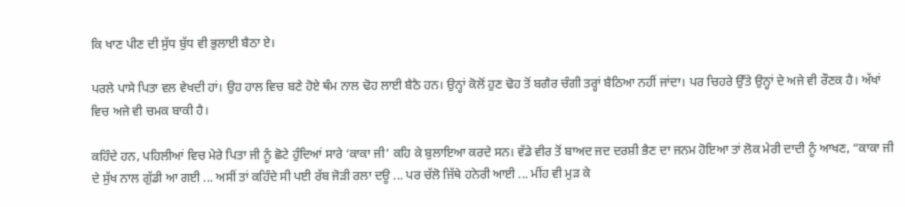ਕਿ ਖਾਣ ਪੀਣ ਦੀ ਸੁੱਧ ਬੁੱਧ ਵੀ ਭੁਲਾਈ ਬੈਠਾ ਏ।

ਪਰਲੇ ਪਾਸੇ ਪਿਤਾ ਵਲ ਵੇਖਦੀ ਹਾਂ। ਉਹ ਹਾਲ ਵਿਚ ਬਣੇ ਹੋਏ ਥੰਮ ਨਾਲ ਢੋਹ ਲਾਈ ਬੈਠੈ ਹਨ। ਉਨ੍ਹਾਂ ਕੋਲੋਂ ਹੁਣ ਢੋਹ ਤੋਂ ਬਗੈਰ ਚੰਗੀ ਤਰ੍ਹਾਂ ਬੈਠਿਆ ਨਹੀਂ ਜਾਂਦਾ। ਪਰ ਚਿਹਰੇ ਉੱਤੇ ਉਨ੍ਹਾਂ ਦੇ ਅਜੇ ਵੀ ਰੌਣਕ ਹੈ। ਅੱਖਾਂ ਵਿਚ ਅਜੇ ਵੀ ਚਮਕ ਬਾਕੀ ਹੈ।

ਕਹਿੰਦੇ ਹਨ, ਪਹਿਲੀਆਂ ਵਿਚ ਮੇਰੇ ਪਿਤਾ ਜੀ ਨੂੰ ਛੋਟੇ ਹੁੰਦਿਆਂ ਸਾਰੇ ‘ਕਾਕਾ ਜੀ’ ਕਹਿ ਕੇ ਬੁਲਾਇਆ ਕਰਦੇ ਸਨ। ਵੱਡੇ ਵੀਰ ਤੋਂ ਬਾਅਦ ਜਦ ਦਰਸ਼ੀ ਭੈਣ ਦਾ ਜਨਮ ਹੋਇਆ ਤਾਂ ਲੋਕ ਮੇਰੀ ਦਾਦੀ ਨੂੰ ਆਖਣ, “ਕਾਕਾ ਜੀ ਦੇ ਸੁੱਖ ਨਾਲ ਗੁੱਡੀ ਆ ਗਈ ... ਅਸੀਂ ਤਾਂ ਕਹਿੰਦੇ ਸੀ ਪਈ ਰੱਬ ਜੋੜੀ ਰਲਾ ਦਊ ... ਪਰ ਚੱਲੋ ਜਿੱਥੇ ਹਨੇਰੀ ਆਈ ... ਮੀਂਹ ਵੀ ਮੁੜ ਕੇ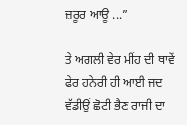ਜ਼ਰੂਰ ਆਊ ...”

ਤੇ ਅਗਲੀ ਵੇਰ ਮੀਂਹ ਦੀ ਥਾਵੇਂ ਫੇਰ ਹਨੇਰੀ ਹੀ ਆਈ ਜਦ ਵੱਡੀਉਂ ਛੋਟੀ ਭੈਣ ਰਾਜੀ ਦਾ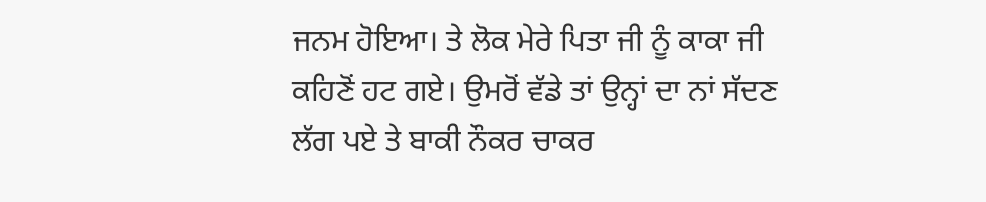ਜਨਮ ਹੋਇਆ। ਤੇ ਲੋਕ ਮੇਰੇ ਪਿਤਾ ਜੀ ਨੂੰ ਕਾਕਾ ਜੀ ਕਹਿਣੋਂ ਹਟ ਗਏ। ਉਮਰੋਂ ਵੱਡੇ ਤਾਂ ਉਨ੍ਹਾਂ ਦਾ ਨਾਂ ਸੱਦਣ ਲੱਗ ਪਏ ਤੇ ਬਾਕੀ ਨੌਕਰ ਚਾਕਰ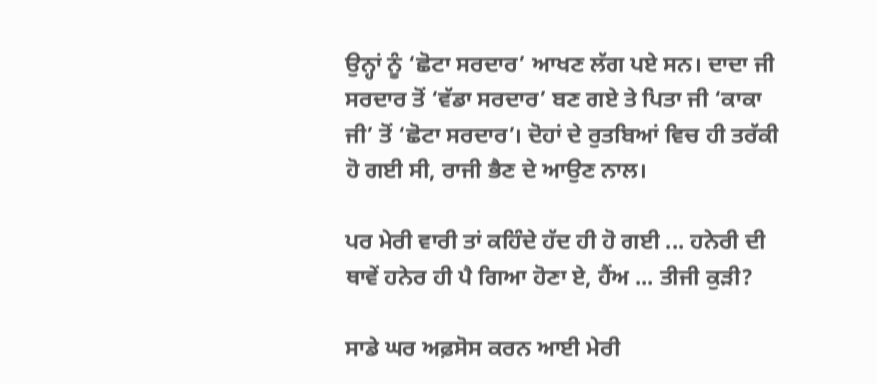ਉਨ੍ਹਾਂ ਨੂੰ ‘ਛੋਟਾ ਸਰਦਾਰ’ ਆਖਣ ਲੱਗ ਪਏ ਸਨ। ਦਾਦਾ ਜੀ ਸਰਦਾਰ ਤੋਂ ‘ਵੱਡਾ ਸਰਦਾਰ’ ਬਣ ਗਏ ਤੇ ਪਿਤਾ ਜੀ ‘ਕਾਕਾ ਜੀ’ ਤੋਂ ‘ਛੋਟਾ ਸਰਦਾਰ’। ਦੋਹਾਂ ਦੇ ਰੁਤਬਿਆਂ ਵਿਚ ਹੀ ਤਰੱਕੀ ਹੋ ਗਈ ਸੀ, ਰਾਜੀ ਭੈਣ ਦੇ ਆਉਣ ਨਾਲ।

ਪਰ ਮੇਰੀ ਵਾਰੀ ਤਾਂ ਕਹਿੰਦੇ ਹੱਦ ਹੀ ਹੋ ਗਈ ... ਹਨੇਰੀ ਦੀ ਥਾਵੇਂ ਹਨੇਰ ਹੀ ਪੈ ਗਿਆ ਹੋਣਾ ਏ, ਹੈਂਅ ... ਤੀਜੀ ਕੁੜੀ?

ਸਾਡੇ ਘਰ ਅਫ਼ਸੋਸ ਕਰਨ ਆਈ ਮੇਰੀ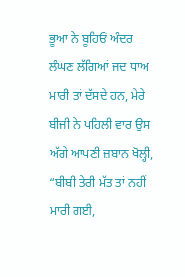ਭੂਆ ਨੇ ਬੂਹਿਓਂ ਅੰਦਰ ਲੰਘਣ ਲੱਗਿਆਂ ਜਦ ਧਾਅ ਮਾਰੀ ਤਾਂ ਦੱਸਦੇ ਹਨ, ਮੇਰੇ ਬੀਜੀ ਨੇ ਪਹਿਲੀ ਵਾਰ ਉਸ ਅੱਗੇ ਆਪਣੀ ਜ਼ਬਾਨ ਖੋਲ੍ਹੀ, “ਬੀਬੀ ਤੇਰੀ ਮੱਤ ਤਾਂ ਨਹੀਂ ਮਾਰੀ ਗਈ,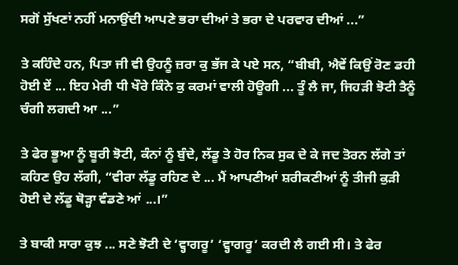ਸਗੋਂ ਸੁੱਖਣਾਂ ਨਹੀਂ ਮਨਾਉਂਦੀ ਆਪਣੇ ਭਰਾ ਦੀਆਂ ਤੇ ਭਰਾ ਦੇ ਪਰਵਾਰ ਦੀਆਂ ...”

ਤੇ ਕਹਿੰਦੇ ਹਨ, ਪਿਤਾ ਜੀ ਵੀ ਉਹਨੂੰ ਜ਼ਰਾ ਕੁ ਭੱਜ ਕੇ ਪਏ ਸਨ, “ਬੀਬੀ, ਐਵੇਂ ਕਿਉਂ ਰੋਣ ਡਹੀ ਹੋਈ ਏਂ ... ਇਹ ਮੇਰੀ ਧੀ ਖੌਰੇ ਕਿੰਨੇ ਕੁ ਕਰਮਾਂ ਵਾਲੀ ਹੋਊਗੀ ... ਤੂੰ ਲੈ ਜਾ, ਜਿਹੜੀ ਝੋਟੀ ਤੈਨੂੰ ਚੰਗੀ ਲਗਦੀ ਆ ...”

ਤੇ ਫੇਰ ਭੂਆ ਨੂੰ ਬੂਰੀ ਝੋਟੀ, ਕੰਨਾਂ ਨੂੰ ਬੁੰਦੇ, ਲੱਡੂ ਤੇ ਹੋਰ ਨਿਕ ਸੁਕ ਦੇ ਕੇ ਜਦ ਤੋਰਨ ਲੱਗੇ ਤਾਂ ਕਹਿਣ ਉਹ ਲੱਗੀ, “ਵੀਰਾ ਲੱਡੂ ਰਹਿਣ ਦੇ ... ਮੈਂ ਆਪਣੀਆਂ ਸ਼ਰੀਕਣੀਆਂ ਨੂੰ ਤੀਜੀ ਕੁੜੀ ਹੋਈ ਦੇ ਲੱਡੂ ਥੋੜ੍ਹਾ ਵੰਡਣੇ ਆਂ ...।”

ਤੇ ਬਾਕੀ ਸਾਰਾ ਕੁਝ ... ਸਣੇ ਝੋਟੀ ਦੇ ‘ਵ੍ਹਾਗਰੂ’ ‘ਵ੍ਹਾਗਰੂ’ ਕਰਦੀ ਲੈ ਗਈ ਸੀ। ਤੇ ਫੇਰ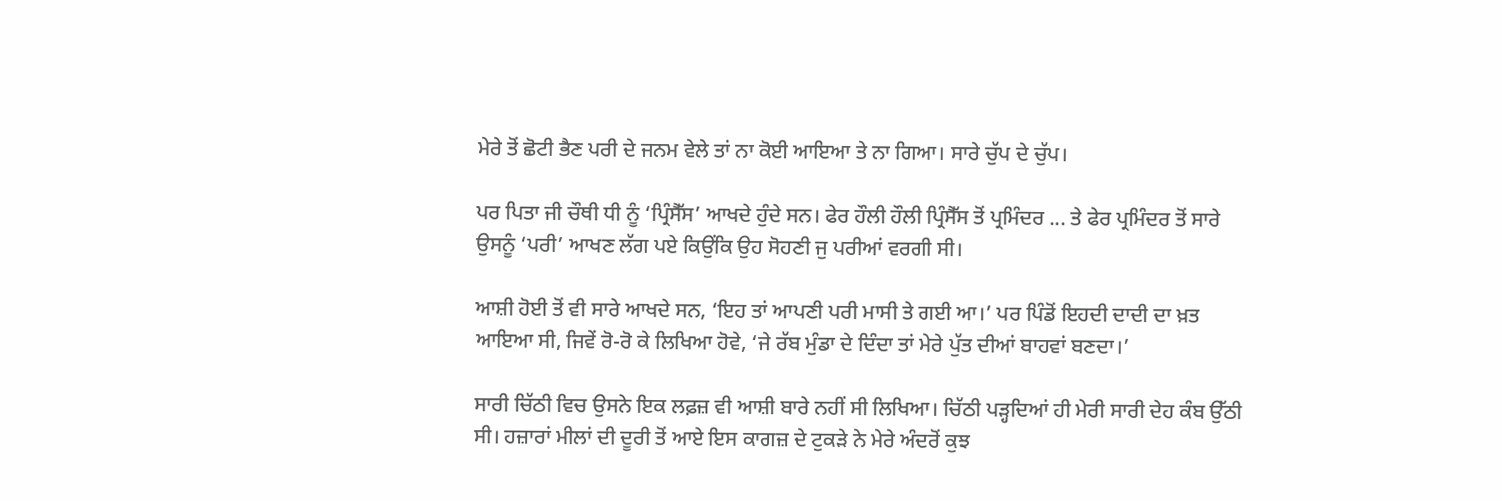ਮੇਰੇ ਤੋਂ ਛੋਟੀ ਭੈਣ ਪਰੀ ਦੇ ਜਨਮ ਵੇਲੇ ਤਾਂ ਨਾ ਕੋਈ ਆਇਆ ਤੇ ਨਾ ਗਿਆ। ਸਾਰੇ ਚੁੱਪ ਦੇ ਚੁੱਪ।

ਪਰ ਪਿਤਾ ਜੀ ਚੌਥੀ ਧੀ ਨੂੰ ‘ਪ੍ਰਿੰਸੈੱਸ’ ਆਖਦੇ ਹੁੰਦੇ ਸਨ। ਫੇਰ ਹੌਲੀ ਹੌਲੀ ਪ੍ਰਿੰਸੈੱਸ ਤੋਂ ਪ੍ਰਮਿੰਦਰ ... ਤੇ ਫੇਰ ਪ੍ਰਮਿੰਦਰ ਤੋਂ ਸਾਰੇ ਉਸਨੂੰ ‘ਪਰੀ’ ਆਖਣ ਲੱਗ ਪਏ ਕਿਉਂਕਿ ਉਹ ਸੋਹਣੀ ਜੁ ਪਰੀਆਂ ਵਰਗੀ ਸੀ।

ਆਸ਼ੀ ਹੋਈ ਤੋਂ ਵੀ ਸਾਰੇ ਆਖਦੇ ਸਨ, ‘ਇਹ ਤਾਂ ਆਪਣੀ ਪਰੀ ਮਾਸੀ ਤੇ ਗਈ ਆ।’ ਪਰ ਪਿੰਡੋਂ ਇਹਦੀ ਦਾਦੀ ਦਾ ਖ਼ਤ ਆਇਆ ਸੀ, ਜਿਵੇਂ ਰੋ-ਰੋ ਕੇ ਲਿਖਿਆ ਹੋਵੇ, ‘ਜੇ ਰੱਬ ਮੁੰਡਾ ਦੇ ਦਿੰਦਾ ਤਾਂ ਮੇਰੇ ਪੁੱਤ ਦੀਆਂ ਬਾਹਵਾਂ ਬਣਦਾ।’

ਸਾਰੀ ਚਿੱਠੀ ਵਿਚ ਉਸਨੇ ਇਕ ਲਫ਼ਜ਼ ਵੀ ਆਸ਼ੀ ਬਾਰੇ ਨਹੀਂ ਸੀ ਲਿਖਿਆ। ਚਿੱਠੀ ਪੜ੍ਹਦਿਆਂ ਹੀ ਮੇਰੀ ਸਾਰੀ ਦੇਹ ਕੰਬ ਉੱਠੀ ਸੀ। ਹਜ਼ਾਰਾਂ ਮੀਲਾਂ ਦੀ ਦੂਰੀ ਤੋਂ ਆਏ ਇਸ ਕਾਗਜ਼ ਦੇ ਟੁਕੜੇ ਨੇ ਮੇਰੇ ਅੰਦਰੋਂ ਕੁਝ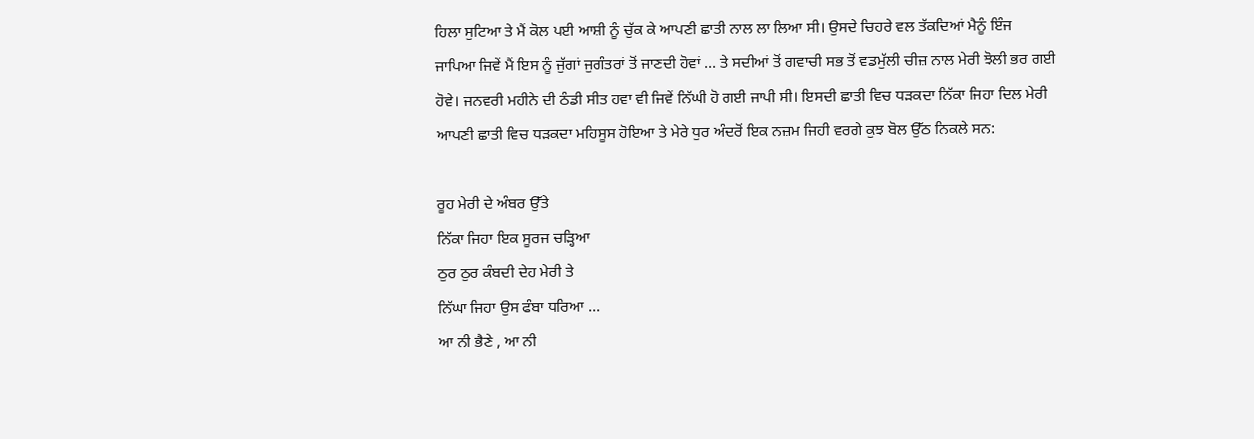ਹਿਲਾ ਸੁਟਿਆ ਤੇ ਮੈਂ ਕੋਲ ਪਈ ਆਸ਼ੀ ਨੂੰ ਚੁੱਕ ਕੇ ਆਪਣੀ ਛਾਤੀ ਨਾਲ ਲਾ ਲਿਆ ਸੀ। ਉਸਦੇ ਚਿਹਰੇ ਵਲ ਤੱਕਦਿਆਂ ਮੈਨੂੰ ਇੰਜ ਜਾਪਿਆ ਜਿਵੇਂ ਮੈਂ ਇਸ ਨੂੰ ਜੁੱਗਾਂ ਜੁਗੰਤਰਾਂ ਤੋਂ ਜਾਣਦੀ ਹੋਵਾਂ ... ਤੇ ਸਦੀਆਂ ਤੋਂ ਗਵਾਚੀ ਸਭ ਤੋਂ ਵਡਮੁੱਲੀ ਚੀਜ਼ ਨਾਲ ਮੇਰੀ ਝੋਲੀ ਭਰ ਗਈ ਹੋਵੇ। ਜਨਵਰੀ ਮਹੀਨੇ ਦੀ ਠੰਡੀ ਸੀਤ ਹਵਾ ਵੀ ਜਿਵੇਂ ਨਿੱਘੀ ਹੋ ਗਈ ਜਾਪੀ ਸੀ। ਇਸਦੀ ਛਾਤੀ ਵਿਚ ਧੜਕਦਾ ਨਿੱਕਾ ਜਿਹਾ ਦਿਲ ਮੇਰੀ ਆਪਣੀ ਛਾਤੀ ਵਿਚ ਧੜਕਦਾ ਮਹਿਸੂਸ ਹੋਇਆ ਤੇ ਮੇਰੇ ਧੁਰ ਅੰਦਰੋਂ ਇਕ ਨਜ਼ਮ ਜਿਹੀ ਵਰਗੇ ਕੁਝ ਬੋਲ ਉੱਠ ਨਿਕਲੇ ਸਨ:

ਰੂਹ ਮੇਰੀ ਦੇ ਅੰਬਰ ਉੱਤੇ
ਨਿੱਕਾ ਜਿਹਾ ਇਕ ਸੂਰਜ ਚੜ੍ਹਿਆ
ਠੁਰ ਠੁਰ ਕੰਬਦੀ ਦੇਹ ਮੇਰੀ ਤੇ
ਨਿੱਘਾ ਜਿਹਾ ਉਸ ਫੰਬਾ ਧਰਿਆ ...
ਆ ਨੀ ਭੈਣੇ , ਆ ਨੀ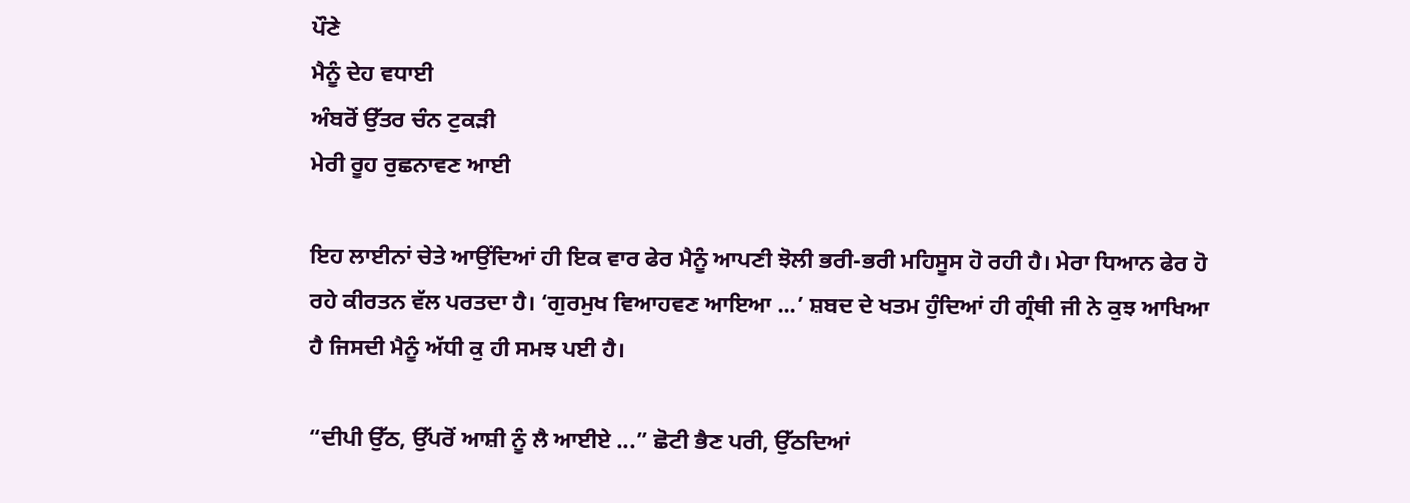ਪੌਣੇ
ਮੈਨੂੰ ਦੇਹ ਵਧਾਈ
ਅੰਬਰੋਂ ਉੱਤਰ ਚੰਨ ਟੁਕੜੀ
ਮੇਰੀ ਰੂਹ ਰੁਛਨਾਵਣ ਆਈ

ਇਹ ਲਾਈਨਾਂ ਚੇਤੇ ਆਉਂਦਿਆਂ ਹੀ ਇਕ ਵਾਰ ਫੇਰ ਮੈਨੂੰ ਆਪਣੀ ਝੋਲੀ ਭਰੀ-ਭਰੀ ਮਹਿਸੂਸ ਹੋ ਰਹੀ ਹੈ। ਮੇਰਾ ਧਿਆਨ ਫੇਰ ਹੋ ਰਹੇ ਕੀਰਤਨ ਵੱਲ ਪਰਤਦਾ ਹੈ। ‘ਗੁਰਮੁਖ ਵਿਆਹਵਣ ਆਇਆ ...’ ਸ਼ਬਦ ਦੇ ਖਤਮ ਹੁੰਦਿਆਂ ਹੀ ਗ੍ਰੰਥੀ ਜੀ ਨੇ ਕੁਝ ਆਖਿਆ ਹੈ ਜਿਸਦੀ ਮੈਨੂੰ ਅੱਧੀ ਕੁ ਹੀ ਸਮਝ ਪਈ ਹੈ।

“ਦੀਪੀ ਉੱਠ, ਉੱਪਰੋਂ ਆਸ਼ੀ ਨੂੰ ਲੈ ਆਈਏ ...” ਛੋਟੀ ਭੈਣ ਪਰੀ, ਉੱਠਦਿਆਂ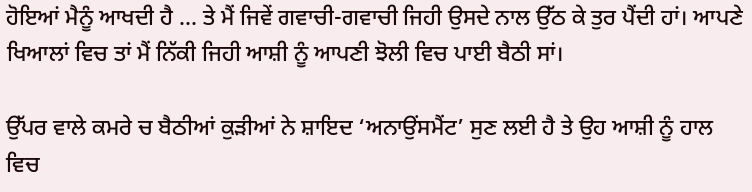ਹੋਇਆਂ ਮੈਨੂੰ ਆਖਦੀ ਹੈ ... ਤੇ ਮੈਂ ਜਿਵੇਂ ਗਵਾਚੀ-ਗਵਾਚੀ ਜਿਹੀ ਉਸਦੇ ਨਾਲ ਉੱਠ ਕੇ ਤੁਰ ਪੈਂਦੀ ਹਾਂ। ਆਪਣੇ ਖਿਆਲਾਂ ਵਿਚ ਤਾਂ ਮੈਂ ਨਿੱਕੀ ਜਿਹੀ ਆਸ਼ੀ ਨੂੰ ਆਪਣੀ ਝੋਲੀ ਵਿਚ ਪਾਈ ਬੈਠੀ ਸਾਂ।

ਉੱਪਰ ਵਾਲੇ ਕਮਰੇ ਚ ਬੈਠੀਆਂ ਕੁੜੀਆਂ ਨੇ ਸ਼ਾਇਦ ‘ਅਨਾਉਂਸਮੈਂਟ’ ਸੁਣ ਲਈ ਹੈ ਤੇ ਉਹ ਆਸ਼ੀ ਨੂੰ ਹਾਲ ਵਿਚ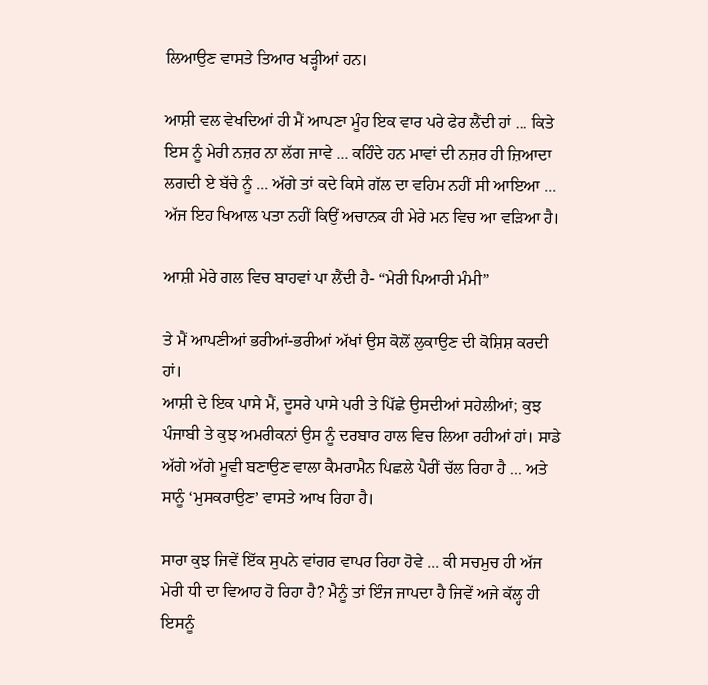ਲਿਆਉਣ ਵਾਸਤੇ ਤਿਆਰ ਖੜ੍ਹੀਆਂ ਹਨ।

ਆਸ਼ੀ ਵਲ ਵੇਖਦਿਆਂ ਹੀ ਮੈਂ ਆਪਣਾ ਮੂੰਹ ਇਕ ਵਾਰ ਪਰੇ ਫੇਰ ਲੈਂਦੀ ਹਾਂ ... ਕਿਤੇ ਇਸ ਨੂੰ ਮੇਰੀ ਨਜ਼ਰ ਨਾ ਲੱਗ ਜਾਵੇ ... ਕਹਿੰਦੇ ਹਨ ਮਾਵਾਂ ਦੀ ਨਜ਼ਰ ਹੀ ਜ਼ਿਆਦਾ ਲਗਦੀ ਏ ਬੱਚੇ ਨੂੰ ... ਅੱਗੇ ਤਾਂ ਕਦੇ ਕਿਸੇ ਗੱਲ ਦਾ ਵਹਿਮ ਨਹੀਂ ਸੀ ਆਇਆ ... ਅੱਜ ਇਹ ਖਿਆਲ ਪਤਾ ਨਹੀਂ ਕਿਉਂ ਅਚਾਨਕ ਹੀ ਮੇਰੇ ਮਨ ਵਿਚ ਆ ਵੜਿਆ ਹੈ।

ਆਸ਼ੀ ਮੇਰੇ ਗਲ ਵਿਚ ਬਾਹਵਾਂ ਪਾ ਲੈਂਦੀ ਹੈ- “ਮੇਰੀ ਪਿਆਰੀ ਮੰਮੀ”

ਤੇ ਮੈਂ ਆਪਣੀਆਂ ਭਰੀਆਂ-ਭਰੀਆਂ ਅੱਖਾਂ ਉਸ ਕੋਲੋਂ ਲੁਕਾਉਣ ਦੀ ਕੋਸ਼ਿਸ਼ ਕਰਦੀ ਹਾਂ।
ਆਸ਼ੀ ਦੇ ਇਕ ਪਾਸੇ ਮੈਂ, ਦੂਸਰੇ ਪਾਸੇ ਪਰੀ ਤੇ ਪਿੱਛੇ ਉਸਦੀਆਂ ਸਹੇਲੀਆਂ; ਕੁਝ ਪੰਜਾਬੀ ਤੇ ਕੁਝ ਅਮਰੀਕਨਾਂ ਉਸ ਨੂੰ ਦਰਬਾਰ ਹਾਲ ਵਿਚ ਲਿਆ ਰਹੀਆਂ ਹਾਂ। ਸਾਡੇ ਅੱਗੇ ਅੱਗੇ ਮੂਵੀ ਬਣਾਉਣ ਵਾਲਾ ਕੈਮਰਾਮੈਨ ਪਿਛਲੇ ਪੈਰੀਂ ਚੱਲ ਰਿਹਾ ਹੈ ... ਅਤੇ ਸਾਨੂੰ ‘ਮੁਸਕਰਾਉਣ’ ਵਾਸਤੇ ਆਖ ਰਿਹਾ ਹੈ।

ਸਾਰਾ ਕੁਝ ਜਿਵੇਂ ਇੱਕ ਸੁਪਨੇ ਵਾਂਗਰ ਵਾਪਰ ਰਿਹਾ ਹੋਵੇ ... ਕੀ ਸਚਮੁਚ ਹੀ ਅੱਜ ਮੇਰੀ ਧੀ ਦਾ ਵਿਆਹ ਹੋ ਰਿਹਾ ਹੈ? ਮੈਨੂੰ ਤਾਂ ਇੰਜ ਜਾਪਦਾ ਹੈ ਜਿਵੇਂ ਅਜੇ ਕੱਲ੍ਹ ਹੀ ਇਸਨੂੰ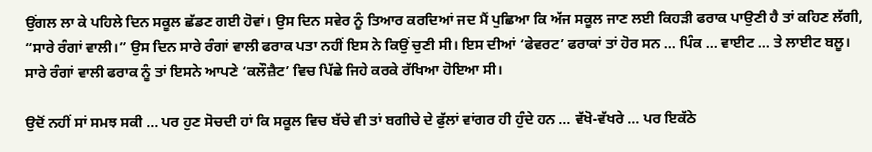ਉਂਗਲ ਲਾ ਕੇ ਪਹਿਲੇ ਦਿਨ ਸਕੂਲ ਛੱਡਣ ਗਈ ਹੋਵਾਂ। ਉਸ ਦਿਨ ਸਵੇਰ ਨੂੰ ਤਿਆਰ ਕਰਦਿਆਂ ਜਦ ਮੈਂ ਪੁਛਿਆ ਕਿ ਅੱਜ ਸਕੂਲ ਜਾਣ ਲਈ ਕਿਹੜੀ ਫਰਾਕ ਪਾਉਣੀ ਹੈ ਤਾਂ ਕਹਿਣ ਲੱਗੀ, “ਸਾਰੇ ਰੰਗਾਂ ਵਾਲੀ।” ਉਸ ਦਿਨ ਸਾਰੇ ਰੰਗਾਂ ਵਾਲੀ ਫਰਾਕ ਪਤਾ ਨਹੀਂ ਇਸ ਨੇ ਕਿਉਂ ਚੁਣੀ ਸੀ। ਇਸ ਦੀਆਂ ‘ਫੇਵਰਟ’ ਫਰਾਕਾਂ ਤਾਂ ਹੋਰ ਸਨ ... ਪਿੰਕ ... ਵਾਈਟ ... ਤੇ ਲਾਈਟ ਬਲੂ। ਸਾਰੇ ਰੰਗਾਂ ਵਾਲੀ ਫਰਾਕ ਨੂੰ ਤਾਂ ਇਸਨੇ ਆਪਣੇ ‘ਕਲੌਜ਼ੈਟ’ ਵਿਚ ਪਿੱਛੇ ਜਿਹੇ ਕਰਕੇ ਰੱਖਿਆ ਹੋਇਆ ਸੀ।

ਉਦੋਂ ਨਹੀਂ ਸਾਂ ਸਮਝ ਸਕੀ ... ਪਰ ਹੁਣ ਸੋਚਦੀ ਹਾਂ ਕਿ ਸਕੂਲ ਵਿਚ ਬੱਚੇ ਵੀ ਤਾਂ ਬਗੀਚੇ ਦੇ ਫੁੱਲਾਂ ਵਾਂਗਰ ਹੀ ਹੁੰਦੇ ਹਨ ... ਵੱਖੋ-ਵੱਖਰੇ ... ਪਰ ਇਕੱਠੇ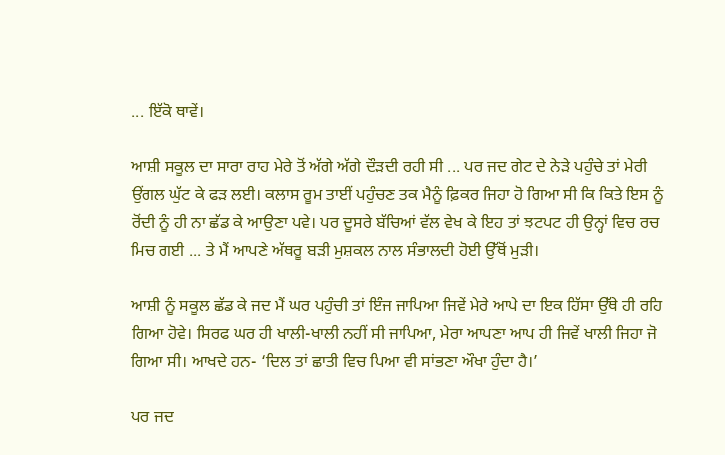... ਇੱਕੋ ਥਾਵੇਂ।

ਆਸ਼ੀ ਸਕੂਲ ਦਾ ਸਾਰਾ ਰਾਹ ਮੇਰੇ ਤੋਂ ਅੱਗੇ ਅੱਗੇ ਦੌੜਦੀ ਰਹੀ ਸੀ ... ਪਰ ਜਦ ਗੇਟ ਦੇ ਨੇੜੇ ਪਹੁੰਚੇ ਤਾਂ ਮੇਰੀ ਉਂਗਲ ਘੁੱਟ ਕੇ ਫੜ ਲਈ। ਕਲਾਸ ਰੂਮ ਤਾਈਂ ਪਹੁੰਚਣ ਤਕ ਮੈਨੂੰ ਫ਼ਿਕਰ ਜਿਹਾ ਹੋ ਗਿਆ ਸੀ ਕਿ ਕਿਤੇ ਇਸ ਨੂੰ ਰੋਂਦੀ ਨੂੰ ਹੀ ਨਾ ਛੱਡ ਕੇ ਆਉਣਾ ਪਵੇ। ਪਰ ਦੂਸਰੇ ਬੱਚਿਆਂ ਵੱਲ ਵੇਖ ਕੇ ਇਹ ਤਾਂ ਝਟਪਟ ਹੀ ਉਨ੍ਹਾਂ ਵਿਚ ਰਚ ਮਿਚ ਗਈ ... ਤੇ ਮੈਂ ਆਪਣੇ ਅੱਥਰੂ ਬੜੀ ਮੁਸ਼ਕਲ ਨਾਲ ਸੰਭਾਲਦੀ ਹੋਈ ਉੱਥੋਂ ਮੁੜੀ।

ਆਸ਼ੀ ਨੂੰ ਸਕੂਲ ਛੱਡ ਕੇ ਜਦ ਮੈਂ ਘਰ ਪਹੁੰਚੀ ਤਾਂ ਇੰਜ ਜਾਪਿਆ ਜਿਵੇਂ ਮੇਰੇ ਆਪੇ ਦਾ ਇਕ ਹਿੱਸਾ ਉੱਥੇ ਹੀ ਰਹਿ ਗਿਆ ਹੋਵੇ। ਸਿਰਫ ਘਰ ਹੀ ਖਾਲੀ-ਖਾਲੀ ਨਹੀਂ ਸੀ ਜਾਪਿਆ, ਮੇਰਾ ਆਪਣਾ ਆਪ ਹੀ ਜਿਵੇਂ ਖਾਲੀ ਜਿਹਾ ਜੋ ਗਿਆ ਸੀ। ਆਖਦੇ ਹਨ- ‘ਦਿਲ ਤਾਂ ਛਾਤੀ ਵਿਚ ਪਿਆ ਵੀ ਸਾਂਭਣਾ ਔਖਾ ਹੁੰਦਾ ਹੈ।’

ਪਰ ਜਦ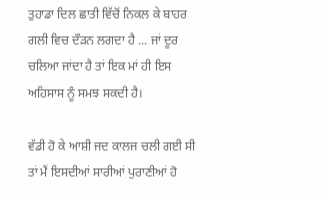ਤੁਹਾਡਾ ਦਿਲ ਛਾਤੀ ਵਿੱਚੋਂ ਨਿਕਲ ਕੇ ਬਾਹਰ ਗਲੀ ਵਿਚ ਦੌੜਨ ਲਗਦਾ ਹੈ ... ਜਾਂ ਦੂਰ ਚਲਿਆ ਜਾਂਦਾ ਹੈ ਤਾਂ ਇਕ ਮਾਂ ਹੀ ਇਸ ਅਹਿਸਾਸ ਨੂੰ ਸਮਝ ਸਕਦੀ ਹੈ।

ਵੱਡੀ ਹੋ ਕੇ ਆਸ਼ੀ ਜਦ ਕਾਲਜ ਚਲੀ ਗਈ ਸੀ ਤਾਂ ਮੈਂ ਇਸਦੀਆਂ ਸਾਰੀਆਂ ਪੁਰਾਣੀਆਂ ਹੋ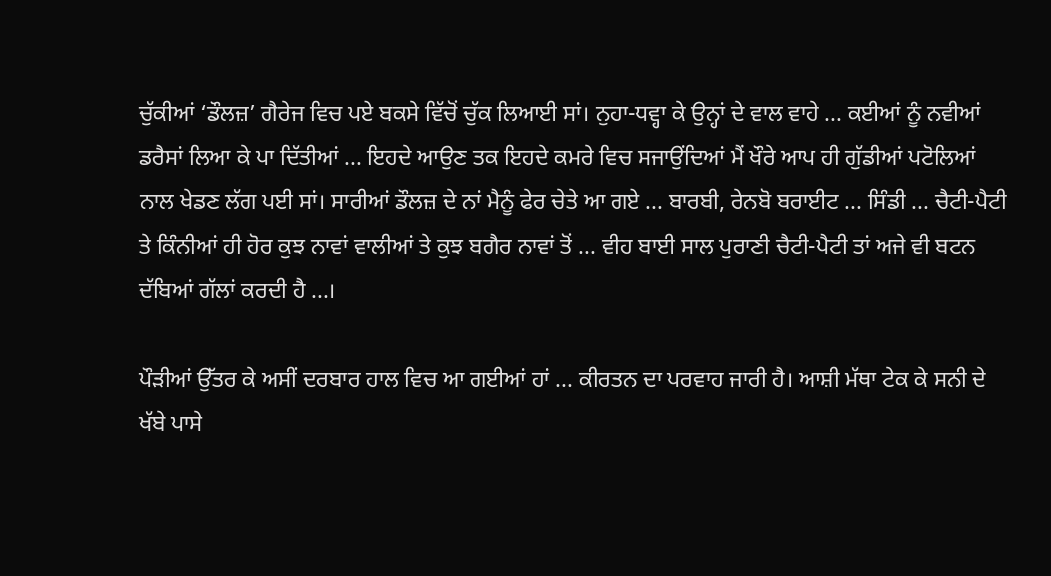ਚੁੱਕੀਆਂ ‘ਡੌਲਜ਼’ ਗੈਰੇਜ ਵਿਚ ਪਏ ਬਕਸੇ ਵਿੱਚੋਂ ਚੁੱਕ ਲਿਆਈ ਸਾਂ। ਨੁਹਾ-ਧਵ੍ਹਾ ਕੇ ਉਨ੍ਹਾਂ ਦੇ ਵਾਲ ਵਾਹੇ ... ਕਈਆਂ ਨੂੰ ਨਵੀਆਂ ਡਰੈਸਾਂ ਲਿਆ ਕੇ ਪਾ ਦਿੱਤੀਆਂ ... ਇਹਦੇ ਆਉਣ ਤਕ ਇਹਦੇ ਕਮਰੇ ਵਿਚ ਸਜਾਉਂਦਿਆਂ ਮੈਂ ਖੌਰੇ ਆਪ ਹੀ ਗੁੱਡੀਆਂ ਪਟੋਲਿਆਂ ਨਾਲ ਖੇਡਣ ਲੱਗ ਪਈ ਸਾਂ। ਸਾਰੀਆਂ ਡੌਲਜ਼ ਦੇ ਨਾਂ ਮੈਨੂੰ ਫੇਰ ਚੇਤੇ ਆ ਗਏ ... ਬਾਰਬੀ, ਰੇਨਬੋ ਬਰਾਈਟ ... ਸਿੰਡੀ ... ਚੈਟੀ-ਪੈਟੀ ਤੇ ਕਿੰਨੀਆਂ ਹੀ ਹੋਰ ਕੁਝ ਨਾਵਾਂ ਵਾਲੀਆਂ ਤੇ ਕੁਝ ਬਗੈਰ ਨਾਵਾਂ ਤੋਂ ... ਵੀਹ ਬਾਈ ਸਾਲ ਪੁਰਾਣੀ ਚੈਟੀ-ਪੈਟੀ ਤਾਂ ਅਜੇ ਵੀ ਬਟਨ ਦੱਬਿਆਂ ਗੱਲਾਂ ਕਰਦੀ ਹੈ ...।

ਪੌੜੀਆਂ ਉੱਤਰ ਕੇ ਅਸੀਂ ਦਰਬਾਰ ਹਾਲ ਵਿਚ ਆ ਗਈਆਂ ਹਾਂ ... ਕੀਰਤਨ ਦਾ ਪਰਵਾਹ ਜਾਰੀ ਹੈ। ਆਸ਼ੀ ਮੱਥਾ ਟੇਕ ਕੇ ਸਨੀ ਦੇ ਖੱਬੇ ਪਾਸੇ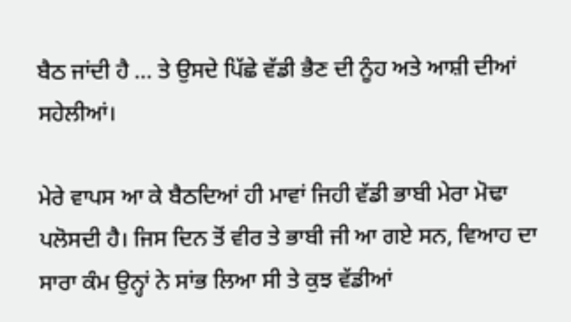ਬੈਠ ਜਾਂਦੀ ਹੈ ... ਤੇ ਉਸਦੇ ਪਿੱਛੇ ਵੱਡੀ ਭੈਣ ਦੀ ਨੂੰਹ ਅਤੇ ਆਸ਼ੀ ਦੀਆਂ ਸਹੇਲੀਆਂ।

ਮੇਰੇ ਵਾਪਸ ਆ ਕੇ ਬੈਠਦਿਆਂ ਹੀ ਮਾਵਾਂ ਜਿਹੀ ਵੱਡੀ ਭਾਬੀ ਮੇਰਾ ਮੋਢਾ ਪਲੋਸਦੀ ਹੈ। ਜਿਸ ਦਿਨ ਤੋਂ ਵੀਰ ਤੇ ਭਾਬੀ ਜੀ ਆ ਗਏ ਸਨ, ਵਿਆਹ ਦਾ ਸਾਰਾ ਕੰਮ ਉਨ੍ਹਾਂ ਨੇ ਸਾਂਭ ਲਿਆ ਸੀ ਤੇ ਕੁਝ ਵੱਡੀਆਂ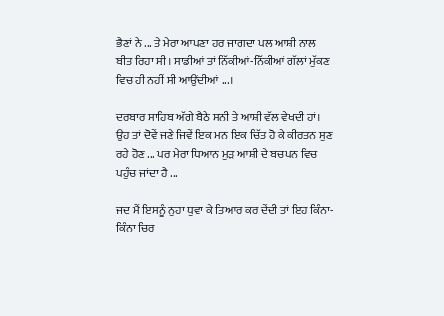ਭੈਣਾਂ ਨੇ ... ਤੇ ਮੇਰਾ ਆਪਣਾ ਹਰ ਜਾਗਦਾ ਪਲ ਆਸ਼ੀ ਨਾਲ ਬੀਤ ਰਿਹਾ ਸੀ। ਸਾਡੀਆਂ ਤਾਂ ਨਿੱਕੀਆਂ-ਨਿੱਕੀਆਂ ਗੱਲਾਂ ਮੁੱਕਣ ਵਿਚ ਹੀ ਨਹੀਂ ਸੀ ਆਉਂਦੀਆਂ ...।

ਦਰਬਾਰ ਸਾਹਿਬ ਅੱਗੇ ਬੈਠੇ ਸਨੀ ਤੇ ਆਸ਼ੀ ਵੱਲ ਵੇਖਦੀ ਹਾਂ। ਉਹ ਤਾਂ ਦੋਵੇਂ ਜਣੇ ਜਿਵੇਂ ਇਕ ਮਨ ਇਕ ਚਿੱਤ ਹੋ ਕੇ ਕੀਰਤਨ ਸੁਣ ਰਹੇ ਹੋਣ ... ਪਰ ਮੇਰਾ ਧਿਆਨ ਮੁੜ ਆਸ਼ੀ ਦੇ ਬਚਪਨ ਵਿਚ ਪਹੁੰਚ ਜਾਂਦਾ ਹੈ ...

ਜਦ ਮੈਂ ਇਸਨੂੰ ਨੁਹਾ ਧੁਵਾ ਕੇ ਤਿਆਰ ਕਰ ਦੇਂਦੀ ਤਾਂ ਇਹ ਕਿੰਨਾ-ਕਿੰਨਾ ਚਿਰ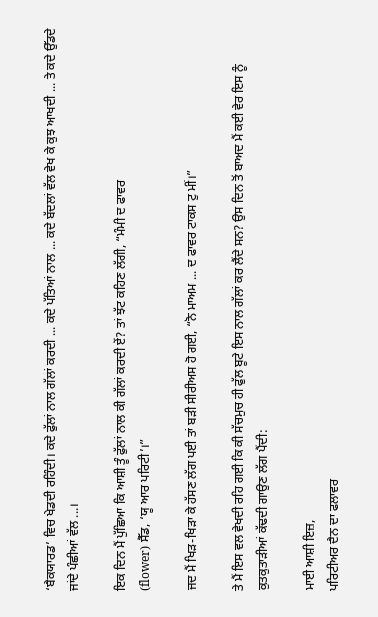‘ਬੈਕਯਾਰਡ’ ਵਿਚ ਖੇਡਦੀ ਰਹਿੰਦੀ। ਕਦੇ ਫੁੱਲਾਂ ਨਾਲ ਗੱਲਾਂ ਕਰਦੀ ... ਕਦੇ ਪੱਤਿਆਂ ਨਾਲ ... ਕਦੇ ਬੱਦਲਾਂ ਵੱਲ ਵੇਖ ਕੇ ਕੁਝ ਆਖਦੀ ... ਤੇ ਕਦੇ ਉੱਡਦੇ ਜਾਂਦੇ ਪੰਛੀਆਂ ਵੱਲ ...।

ਇਕ ਦਿਨ ਮੈਂ ਪੁੱਛਿਆ ਕਿ ਆਸ਼ੀ ਤੂੰ ਫੁੱਲਾਂ ਨਾਲ ਕੀ ਗੱਲਾਂ ਕਰਦੀ ਏਂ? ਤਾਂ ਝੱਟ ਕਹਿਣ ਲੱਗੀ, “ਮੰਮੀ ਦ ਫਾਵਰ
(flower) ਸੈੱਡ, ‘ਯੂ ਆਰ ਪਰਿਟੀ’।”

ਜਦ ਮੈਂ ਖਿੜ-ਖਿੜਾ ਕੇ ਹੱਸਣ ਲੱਗ ਪਈ ਤਾਂ ਬੜੀ ਸੀਰੀਅਸ ਹੋ ਗਈ, “ਨੋ ਮਾਅਮ ... ਦ ਫਾਵਰ ਟਾਕਸ ਟੁ ਮੀਂ।”

ਤੇ ਮੈਂ ਇਸ ਵਲ ਵੇਖਦੀ ਰਹਿ ਗਈ ਕਿ ਕੀ ਸੱਚਮੁਚ ਹੀ ਫੁੱਲ ਬੂਟੇ ਇਸ ਨਾਲ ਗੱਲਾਂ ਕਰ ਲੈਂਦੇ ਸਨ? ਉਸ ਦਿਨ ਤੋਂ ਬਾਅਦ ਮੈਂ ਕਈ ਵੇਰ ਇਸ ਨੂੰ ਕੁਤਕੁਤਾੜੀਆਂ ਕੱਢਦੀ ਗਾਉਣ ਲੱਗ ਪੈਂਦੀ:

ਮਾਈ ਆਸ਼ੀ ਇਜ਼,
ਪਰਿਟੀਅਰ ਦੈਨ ਦਾ ਫਲਾਵਰ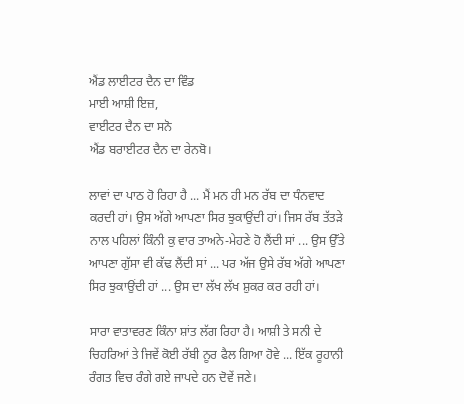ਐਂਡ ਲਾਈਟਰ ਦੈਨ ਦਾ ਵਿੰਡ
ਮਾਈ ਆਸ਼ੀ ਇਜ਼,
ਵਾਈਟਰ ਦੈਨ ਦਾ ਸਨੋ
ਐਂਡ ਬਰਾਈਟਰ ਦੈਨ ਦਾ ਰੇਨਬੋ।

ਲਾਵਾਂ ਦਾ ਪਾਠ ਹੋ ਰਿਹਾ ਹੈ ... ਮੈਂ ਮਨ ਹੀ ਮਨ ਰੱਬ ਦਾ ਧੰਨਵਾਦ ਕਰਦੀ ਹਾਂ। ਉਸ ਅੱਗੇ ਆਪਣਾ ਸਿਰ ਝੁਕਾਉਂਦੀ ਹਾਂ। ਜਿਸ ਰੱਬ ਤੱਤੜੇ ਨਾਲ ਪਹਿਲਾਂ ਕਿੰਨੀ ਕੁ ਵਾਰ ਤਾਅਨੇ-ਮੇਹਣੇ ਹੋ ਲੈਂਦੀ ਸਾਂ ... ਉਸ ਉੱਤੇ ਆਪਣਾ ਗੁੱਸਾ ਵੀ ਕੱਢ ਲੈਂਦੀ ਸਾਂ ... ਪਰ ਅੱਜ ਉਸੇ ਰੱਬ ਅੱਗੇ ਆਪਣਾ ਸਿਰ ਝੁਕਾਉਂਦੀ ਹਾਂ ... ਉਸ ਦਾ ਲੱਖ ਲੱਖ ਸ਼ੁਕਰ ਕਰ ਰਹੀ ਹਾਂ।

ਸਾਰਾ ਵਾਤਾਵਰਣ ਕਿੰਨਾ ਸ਼ਾਂਤ ਲੱਗ ਰਿਹਾ ਹੈ। ਆਸ਼ੀ ਤੇ ਸਨੀ ਦੇ ਚਿਹਰਿਆਂ ਤੇ ਜਿਵੇਂ ਕੋਈ ਰੱਬੀ ਨੂਰ ਫੈਲ ਗਿਆ ਹੋਵੇ ... ਇੱਕ ਰੂਹਾਨੀ ਰੰਗਤ ਵਿਚ ਰੰਗੇ ਗਏ ਜਾਪਦੇ ਹਨ ਦੋਵੇਂ ਜਣੇ।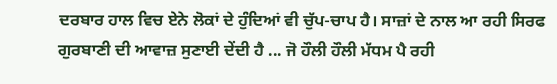ਦਰਬਾਰ ਹਾਲ ਵਿਚ ਏਨੇ ਲੋਕਾਂ ਦੇ ਹੁੰਦਿਆਂ ਵੀ ਚੁੱਪ-ਚਾਪ ਹੈ। ਸਾਜ਼ਾਂ ਦੇ ਨਾਲ ਆ ਰਹੀ ਸਿਰਫ ਗੁਰਬਾਣੀ ਦੀ ਆਵਾਜ਼ ਸੁਣਾਈ ਦੇਂਦੀ ਹੈ ... ਜੋ ਹੌਲੀ ਹੌਲੀ ਮੱਧਮ ਪੈ ਰਹੀ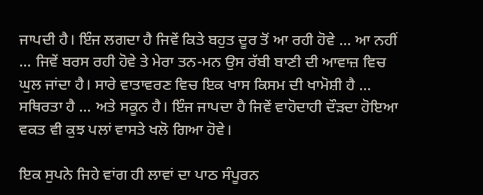ਜਾਪਦੀ ਹੈ। ਇੰਜ ਲਗਦਾ ਹੈ ਜਿਵੇਂ ਕਿਤੇ ਬਹੁਤ ਦੂਰ ਤੋਂ ਆ ਰਹੀ ਹੋਵੇ ... ਆ ਨਹੀਂ ... ਜਿਵੇਂ ਬਰਸ ਰਹੀ ਹੋਵੇ ਤੇ ਮੇਰਾ ਤਨ-ਮਨ ਉਸ ਰੱਬੀ ਬਾਣੀ ਦੀ ਆਵਾਜ਼ ਵਿਚ ਘੁਲ ਜਾਂਦਾ ਹੈ। ਸਾਰੇ ਵਾਤਾਵਰਣ ਵਿਚ ਇਕ ਖਾਸ ਕਿਸਮ ਦੀ ਖਾਮੋਸ਼ੀ ਹੈ ... ਸਥਿਰਤਾ ਹੈ ... ਅਤੇ ਸਕੂਨ ਹੈ। ਇੰਜ ਜਾਪਦਾ ਹੈ ਜਿਵੇਂ ਵਾਹੋਦਾਹੀ ਦੌੜਦਾ ਹੋਇਆ ਵਕਤ ਵੀ ਕੁਝ ਪਲਾਂ ਵਾਸਤੇ ਖਲੋ ਗਿਆ ਹੋਵੇ।

ਇਕ ਸੁਪਨੇ ਜਿਹੇ ਵਾਂਗ ਹੀ ਲਾਵਾਂ ਦਾ ਪਾਠ ਸੰਪੂਰਨ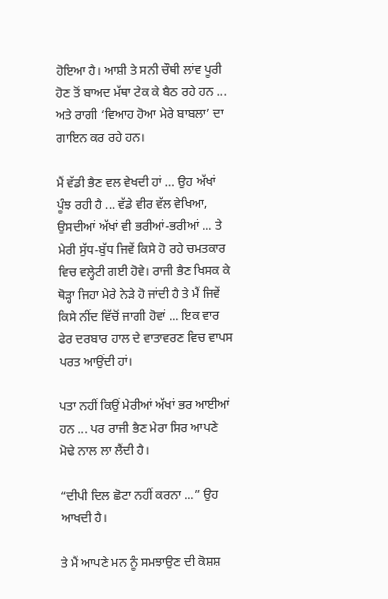ਹੋਇਆ ਹੈ। ਆਸ਼ੀ ਤੇ ਸਨੀ ਚੌਥੀ ਲਾਂਵ ਪੂਰੀ ਹੋਣ ਤੋਂ ਬਾਅਦ ਮੱਥਾ ਟੇਕ ਕੇ ਬੈਠ ਰਹੇ ਹਨ ... ਅਤੇ ਰਾਗੀ ‘ਵਿਆਹ ਹੋਆ ਮੇਰੇ ਬਾਬਲਾ’ ਦਾ ਗਾਇਨ ਕਰ ਰਹੇ ਹਨ।

ਮੈਂ ਵੱਡੀ ਭੈਣ ਵਲ ਵੇਖਦੀ ਹਾਂ … ਉਹ ਅੱਖਾਂ ਪੂੰਝ ਰਹੀ ਹੈ ... ਵੱਡੇ ਵੀਰ ਵੱਲ ਵੇਖਿਆ, ਉਸਦੀਆਂ ਅੱਖਾਂ ਵੀ ਭਰੀਆਂ-ਭਰੀਆਂ ... ਤੇ ਮੇਰੀ ਸੁੱਧ-ਬੁੱਧ ਜਿਵੇਂ ਕਿਸੇ ਹੋ ਰਹੇ ਚਮਤਕਾਰ ਵਿਚ ਵਲ੍ਹੇਟੀ ਗਈ ਹੋਵੇ। ਰਾਜੀ ਭੈਣ ਖਿਸਕ ਕੇ ਥੋੜ੍ਹਾ ਜਿਹਾ ਮੇਰੇ ਨੇੜੇ ਹੋ ਜਾਂਦੀ ਹੈ ਤੇ ਮੈਂ ਜਿਵੇਂ ਕਿਸੇ ਨੀਂਦ ਵਿੱਚੋਂ ਜਾਗੀ ਹੋਵਾਂ ... ਇਕ ਵਾਰ ਫੇਰ ਦਰਬਾਰ ਹਾਲ ਦੇ ਵਾਤਾਵਰਣ ਵਿਚ ਵਾਪਸ ਪਰਤ ਆਉਂਦੀ ਹਾਂ।

ਪਤਾ ਨਹੀਂ ਕਿਉਂ ਮੇਰੀਆਂ ਅੱਖਾਂ ਭਰ ਆਈਆਂ ਹਨ ... ਪਰ ਰਾਜੀ ਭੈਣ ਮੇਰਾ ਸਿਰ ਆਪਣੇ ਮੋਢੇ ਨਾਲ ਲਾ ਲੈਂਦੀ ਹੈ।

“ਦੀਪੀ ਦਿਲ ਛੋਟਾ ਨਹੀਂ ਕਰਨਾ ...” ਉਹ ਆਖਦੀ ਹੈ।

ਤੇ ਮੈਂ ਆਪਣੇ ਮਨ ਨੂੰ ਸਮਝਾਉਣ ਦੀ ਕੋਸ਼ਸ਼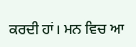ਕਰਦੀ ਹਾਂ। ਮਨ ਵਿਚ ਆ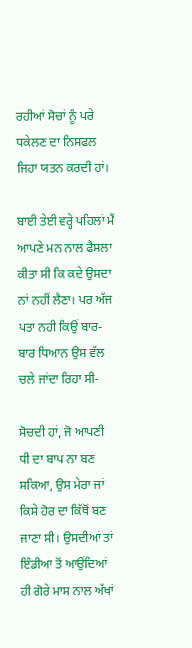ਰਹੀਆਂ ਸੋਚਾਂ ਨੂੰ ਪਰੇ ਧਕੇਲਣ ਦਾ ਨਿਸਫਲ ਜਿਹਾ ਯਤਨ ਕਰਦੀ ਹਾਂ।

ਬਾਈ ਤੇਈ ਵਰ੍ਹੇ ਪਹਿਲਾਂ ਮੈਂ ਆਪਣੇ ਮਨ ਨਾਲ ਫੈਸਲਾ ਕੀਤਾ ਸੀ ਕਿ ਕਦੇ ਉਸਦਾ ਨਾਂ ਨਹੀਂ ਲੈਣਾ। ਪਰ ਅੱਜ ਪਤਾ ਨਹੀ ਕਿਉਂ ਬਾਰ-ਬਾਰ ਧਿਆਨ ਉਸ ਵੱਲ ਚਲੇ ਜਾਂਦਾ ਰਿਹਾ ਸੀ-

ਸੋਚਦੀ ਹਾਂ, ਜੋ ਆਪਣੀ ਧੀ ਦਾ ਬਾਪ ਨਾ ਬਣ ਸਕਿਆ, ਉਸ ਮੇਰਾ ਜਾਂ ਕਿਸੇ ਹੋਰ ਦਾ ਕਿੱਥੋਂ ਬਣ ਜਾਣਾ ਸੀ। ਉਸਦੀਆਂ ਤਾਂ ਇੰਡੀਆ ਤੋਂ ਆਉਂਦਿਆਂ ਹੀ ਗੋਰੇ ਮਾਸ ਨਾਲ ਅੱਖਾਂ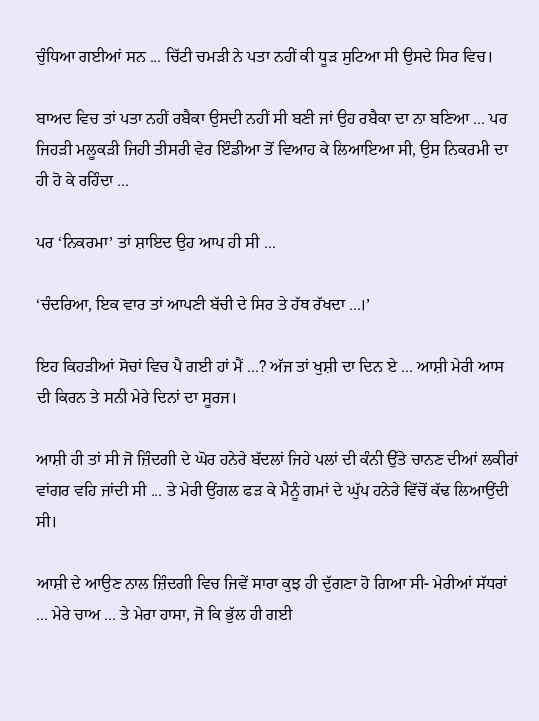ਚੁੰਧਿਆ ਗਈਆਂ ਸਨ ... ਚਿੱਟੀ ਚਮੜੀ ਨੇ ਪਤਾ ਨਹੀਂ ਕੀ ਧੂੜ ਸੁਟਿਆ ਸੀ ਉਸਦੇ ਸਿਰ ਵਿਚ।

ਬਾਅਦ ਵਿਚ ਤਾਂ ਪਤਾ ਨਹੀਂ ਰਬੈਕਾ ਉਸਦੀ ਨਹੀਂ ਸੀ ਬਣੀ ਜਾਂ ਉਹ ਰਬੈਕਾ ਦਾ ਨਾ ਬਣਿਆ ... ਪਰ ਜਿਹੜੀ ਮਲੂਕੜੀ ਜਿਹੀ ਤੀਸਰੀ ਵੇਰ ਇੰਡੀਆ ਤੋਂ ਵਿਆਹ ਕੇ ਲਿਆਇਆ ਸੀ, ਉਸ ਨਿਕਰਮੀ ਦਾ ਹੀ ਹੋ ਕੇ ਰਹਿੰਦਾ ...

ਪਰ ‘ਨਿਕਰਮਾ’ ਤਾਂ ਸ਼ਾਇਦ ਉਹ ਆਪ ਹੀ ਸੀ ...

‘ਚੰਦਰਿਆ, ਇਕ ਵਾਰ ਤਾਂ ਆਪਣੀ ਬੱਚੀ ਦੇ ਸਿਰ ਤੇ ਹੱਥ ਰੱਖਦਾ ...।’

ਇਹ ਕਿਹੜੀਆਂ ਸੋਚਾਂ ਵਿਚ ਪੈ ਗਈ ਹਾਂ ਮੈਂ ...? ਅੱਜ ਤਾਂ ਖੁਸ਼ੀ ਦਾ ਦਿਨ ਏ ... ਆਸ਼ੀ ਮੇਰੀ ਆਸ ਦੀ ਕਿਰਨ ਤੇ ਸਨੀ ਮੇਰੇ ਦਿਨਾਂ ਦਾ ਸੂਰਜ।

ਆਸ਼ੀ ਹੀ ਤਾਂ ਸੀ ਜੋ ਜ਼ਿੰਦਗੀ ਦੇ ਘੋਰ ਹਨੇਰੇ ਬੱਦਲਾਂ ਜਿਹੇ ਪਲਾਂ ਦੀ ਕੰਨੀ ਉੱਤੇ ਚਾਨਣ ਦੀਆਂ ਲਕੀਰਾਂ ਵਾਂਗਰ ਵਹਿ ਜਾਂਦੀ ਸੀ ... ਤੇ ਮੇਰੀ ਉਂਗਲ ਫੜ ਕੇ ਮੈਨੂੰ ਗਮਾਂ ਦੇ ਘੁੱਪ ਹਨੇਰੇ ਵਿੱਚੋਂ ਕੱਢ ਲਿਆਉਂਦੀ ਸੀ।

ਆਸ਼ੀ ਦੇ ਆਉਣ ਨਾਲ ਜ਼ਿੰਦਗੀ ਵਿਚ ਜਿਵੇਂ ਸਾਰਾ ਕੁਝ ਹੀ ਦੁੱਗਣਾ ਹੋ ਗਿਆ ਸੀ- ਮੇਰੀਆਂ ਸੱਧਰਾਂ ... ਮੇਰੇ ਚਾਅ ... ਤੇ ਮੇਰਾ ਹਾਸਾ, ਜੋ ਕਿ ਭੁੱਲ ਹੀ ਗਈ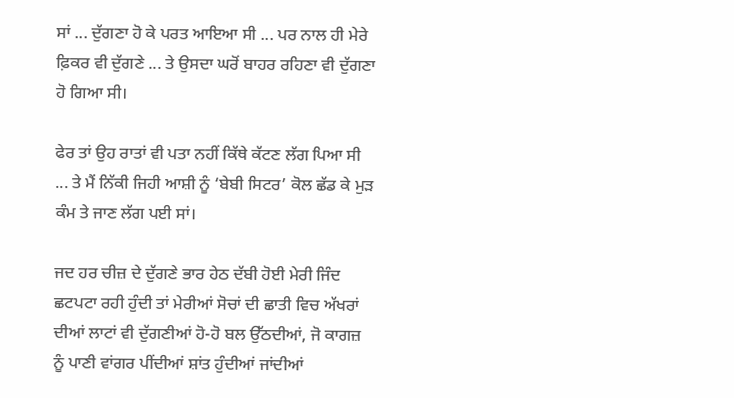ਸਾਂ ... ਦੁੱਗਣਾ ਹੋ ਕੇ ਪਰਤ ਆਇਆ ਸੀ ... ਪਰ ਨਾਲ ਹੀ ਮੇਰੇ ਫ਼ਿਕਰ ਵੀ ਦੁੱਗਣੇ ... ਤੇ ਉਸਦਾ ਘਰੋਂ ਬਾਹਰ ਰਹਿਣਾ ਵੀ ਦੁੱਗਣਾ ਹੋ ਗਿਆ ਸੀ।

ਫੇਰ ਤਾਂ ਉਹ ਰਾਤਾਂ ਵੀ ਪਤਾ ਨਹੀਂ ਕਿੱਥੇ ਕੱਟਣ ਲੱਗ ਪਿਆ ਸੀ ... ਤੇ ਮੈਂ ਨਿੱਕੀ ਜਿਹੀ ਆਸ਼ੀ ਨੂੰ ‘ਬੇਬੀ ਸਿਟਰ’ ਕੋਲ ਛੱਡ ਕੇ ਮੁੜ ਕੰਮ ਤੇ ਜਾਣ ਲੱਗ ਪਈ ਸਾਂ।

ਜਦ ਹਰ ਚੀਜ਼ ਦੇ ਦੁੱਗਣੇ ਭਾਰ ਹੇਠ ਦੱਬੀ ਹੋਈ ਮੇਰੀ ਜਿੰਦ ਛਟਪਟਾ ਰਹੀ ਹੁੰਦੀ ਤਾਂ ਮੇਰੀਆਂ ਸੋਚਾਂ ਦੀ ਛਾਤੀ ਵਿਚ ਅੱਖਰਾਂ ਦੀਆਂ ਲਾਟਾਂ ਵੀ ਦੁੱਗਣੀਆਂ ਹੋ-ਹੋ ਬਲ ਉੱਠਦੀਆਂ, ਜੋ ਕਾਗਜ਼ ਨੂੰ ਪਾਣੀ ਵਾਂਗਰ ਪੀਂਦੀਆਂ ਸ਼ਾਂਤ ਹੁੰਦੀਆਂ ਜਾਂਦੀਆਂ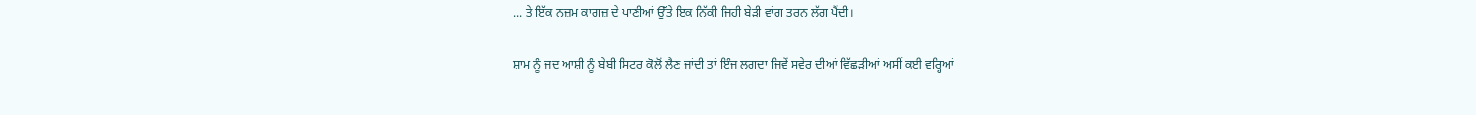... ਤੇ ਇੱਕ ਨਜ਼ਮ ਕਾਗਜ਼ ਦੇ ਪਾਣੀਆਂ ਉੱਤੇ ਇਕ ਨਿੱਕੀ ਜਿਹੀ ਬੇੜੀ ਵਾਂਗ ਤਰਨ ਲੱਗ ਪੈਂਦੀ।

ਸ਼ਾਮ ਨੂੰ ਜਦ ਆਸ਼ੀ ਨੂੰ ਬੇਬੀ ਸਿਟਰ ਕੋਲੋਂ ਲੈਣ ਜਾਂਦੀ ਤਾਂ ਇੰਜ ਲਗਦਾ ਜਿਵੇਂ ਸਵੇਰ ਦੀਆਂ ਵਿੱਛੜੀਆਂ ਅਸੀਂ ਕਈ ਵਰ੍ਹਿਆਂ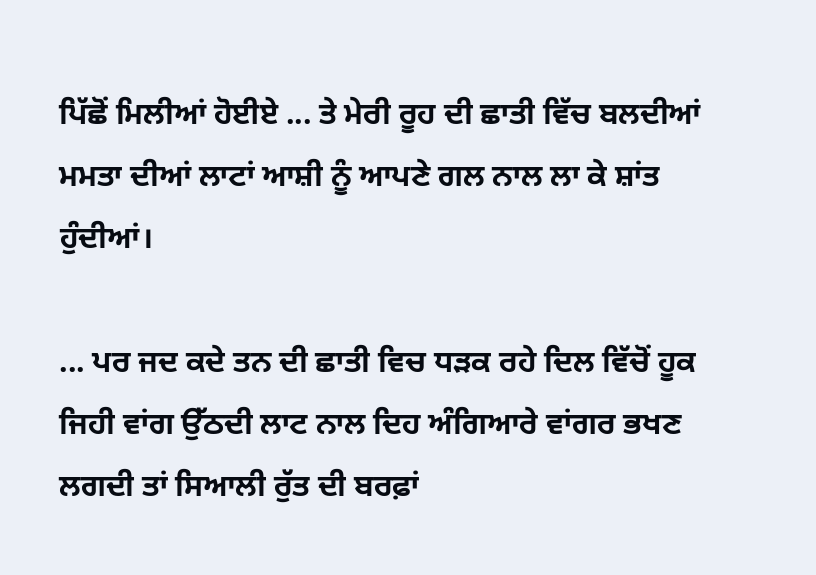ਪਿੱਛੋਂ ਮਿਲੀਆਂ ਹੋਈਏ ... ਤੇ ਮੇਰੀ ਰੂਹ ਦੀ ਛਾਤੀ ਵਿੱਚ ਬਲਦੀਆਂ ਮਮਤਾ ਦੀਆਂ ਲਾਟਾਂ ਆਸ਼ੀ ਨੂੰ ਆਪਣੇ ਗਲ ਨਾਲ ਲਾ ਕੇ ਸ਼ਾਂਤ ਹੁੰਦੀਆਂ।

... ਪਰ ਜਦ ਕਦੇ ਤਨ ਦੀ ਛਾਤੀ ਵਿਚ ਧੜਕ ਰਹੇ ਦਿਲ ਵਿੱਚੋਂ ਹੂਕ ਜਿਹੀ ਵਾਂਗ ਉੱਠਦੀ ਲਾਟ ਨਾਲ ਦਿਹ ਅੰਗਿਆਰੇ ਵਾਂਗਰ ਭਖਣ ਲਗਦੀ ਤਾਂ ਸਿਆਲੀ ਰੁੱਤ ਦੀ ਬਰਫ਼ਾਂ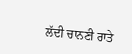ਲੱਦੀ ਚਾਨਣੀ ਰਾਤੇ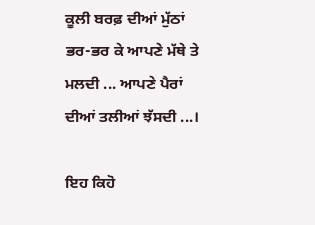ਕੂਲੀ ਬਰਫ਼ ਦੀਆਂ ਮੁੱਠਾਂ ਭਰ-ਭਰ ਕੇ ਆਪਣੇ ਮੱਥੇ ਤੇ ਮਲਦੀ ... ਆਪਣੇ ਪੈਰਾਂ ਦੀਆਂ ਤਲੀਆਂ ਝੱਸਦੀ ...।

ਇਹ ਕਿਹੋ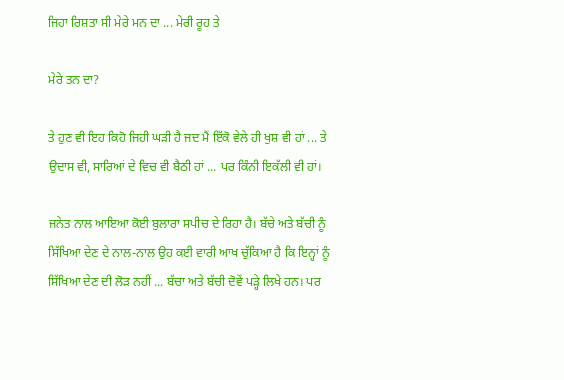ਜਿਹਾ ਰਿਸ਼ਤਾ ਸੀ ਮੇਰੇ ਮਨ ਦਾ ... ਮੇਰੀ ਰੂਹ ਤੇ

ਮੇਰੇ ਤਨ ਦਾ?

ਤੇ ਹੁਣ ਵੀ ਇਹ ਕਿਹੋ ਜਿਹੀ ਘੜੀ ਹੈ ਜਦ ਮੈਂ ਇੱਕੋ ਵੇਲੇ ਹੀ ਖੁਸ਼ ਵੀ ਹਾਂ ... ਤੇ ਉਦਾਸ ਵੀ, ਸਾਰਿਆਂ ਦੇ ਵਿਚ ਵੀ ਬੈਠੀ ਹਾਂ ... ਪਰ ਕਿੰਨੀ ਇਕੱਲੀ ਵੀ ਹਾਂ।

ਜਨੇਤ ਨਾਲ ਆਇਆ ਕੋਈ ਬੁਲਾਰਾ ਸਪੀਚ ਦੇ ਰਿਹਾ ਹੈ। ਬੱਚੇ ਅਤੇ ਬੱਚੀ ਨੂੰ ਸਿੱਖਿਆ ਦੇਣ ਦੇ ਨਾਲ-ਨਾਲ ਉਹ ਕਈ ਵਾਰੀ ਆਖ ਚੁੱਕਿਆ ਹੈ ਕਿ ਇਨ੍ਹਾਂ ਨੂੰ ਸਿੱਖਿਆ ਦੇਣ ਦੀ ਲੋੜ ਨਹੀਂ ... ਬੱਚਾ ਅਤੇ ਬੱਚੀ ਦੋਵੇਂ ਪੜ੍ਹੇ ਲਿਖੇ ਹਨ। ਪਰ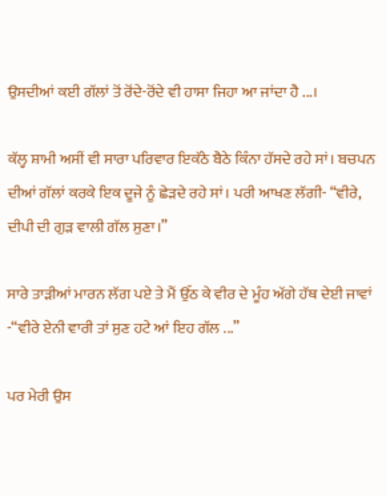ਉਸਦੀਆਂ ਕਈ ਗੱਲਾਂ ਤੋਂ ਰੋਂਦੇ-ਰੋਂਦੇ ਵੀ ਹਾਸਾ ਜਿਹਾ ਆ ਜਾਂਦਾ ਹੈ ...।

ਕੱਲ੍ਹ ਸ਼ਾਮੀ ਅਸੀਂ ਵੀ ਸਾਰਾ ਪਰਿਵਾਰ ਇਕੱਠੇ ਬੈਠੇ ਕਿੰਨਾ ਹੱਸਦੇ ਰਹੇ ਸਾਂ। ਬਚਪਨ ਦੀਆਂ ਗੱਲਾਂ ਕਰਕੇ ਇਕ ਦੂਜੇ ਨੂੰ ਛੇੜਦੇ ਰਹੇ ਸਾਂ। ਪਰੀ ਆਖਣ ਲੱਗੀ- “ਵੀਰੇ, ਦੀਪੀ ਦੀ ਗੁੜ ਵਾਲੀ ਗੱਲ ਸੁਣਾ।”

ਸਾਰੇ ਤਾੜੀਆਂ ਮਾਰਨ ਲੱਗ ਪਏ ਤੇ ਮੈਂ ਉੱਠ ਕੇ ਵੀਰ ਦੇ ਮੂੰਹ ਅੱਗੇ ਹੱਥ ਦੇਈ ਜਾਵਾਂ -“ਵੀਰੇ ਏਨੀ ਵਾਰੀ ਤਾਂ ਸੁਣ ਹਟੇ ਆਂ ਇਹ ਗੱਲ ...”

ਪਰ ਮੇਰੀ ਉਸ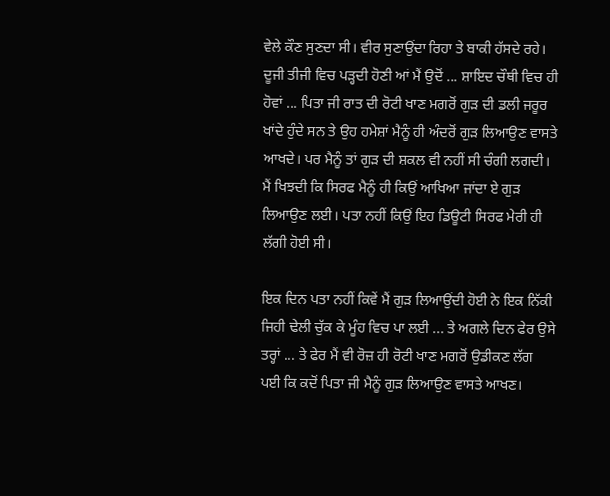ਵੇਲੇ ਕੌਣ ਸੁਣਦਾ ਸੀ। ਵੀਰ ਸੁਣਾਉਂਦਾ ਰਿਹਾ ਤੇ ਬਾਕੀ ਹੱਸਦੇ ਰਹੇ। ਦੂਜੀ ਤੀਜੀ ਵਿਚ ਪੜ੍ਹਦੀ ਹੋਣੀ ਆਂ ਮੈਂ ਉਦੋਂ ... ਸ਼ਾਇਦ ਚੌਥੀ ਵਿਚ ਹੀ ਹੋਵਾਂ ... ਪਿਤਾ ਜੀ ਰਾਤ ਦੀ ਰੋਟੀ ਖਾਣ ਮਗਰੋਂ ਗੁੜ ਦੀ ਡਲੀ ਜਰੂਰ ਖਾਂਦੇ ਹੁੰਦੇ ਸਨ ਤੇ ਉਹ ਹਮੇਸ਼ਾਂ ਮੈਨੂੰ ਹੀ ਅੰਦਰੋਂ ਗੁੜ ਲਿਆਉਣ ਵਾਸਤੇ ਆਖਦੇ। ਪਰ ਮੈਨੂੰ ਤਾਂ ਗੁੜ ਦੀ ਸ਼ਕਲ ਵੀ ਨਹੀਂ ਸੀ ਚੰਗੀ ਲਗਦੀ। ਮੈਂ ਖਿਝਦੀ ਕਿ ਸਿਰਫ ਮੈਨੂੰ ਹੀ ਕਿਉਂ ਆਖਿਆ ਜਾਂਦਾ ਏ ਗੁੜ ਲਿਆਉਣ ਲਈ। ਪਤਾ ਨਹੀਂ ਕਿਉਂ ਇਹ ਡਿਊਟੀ ਸਿਰਫ ਮੇਰੀ ਹੀ ਲੱਗੀ ਹੋਈ ਸੀ।

ਇਕ ਦਿਨ ਪਤਾ ਨਹੀਂ ਕਿਵੇਂ ਮੈਂ ਗੁੜ ਲਿਆਉਂਦੀ ਹੋਈ ਨੇ ਇਕ ਨਿੱਕੀ ਜਿਹੀ ਢੇਲੀ ਚੁੱਕ ਕੇ ਮੂੰਹ ਵਿਚ ਪਾ ਲਈ ... ਤੇ ਅਗਲੇ ਦਿਨ ਫੇਰ ਉਸੇ ਤਰ੍ਹਾਂ ... ਤੇ ਫੇਰ ਮੈਂ ਵੀ ਰੋਜ਼ ਹੀ ਰੋਟੀ ਖਾਣ ਮਗਰੋਂ ਉਡੀਕਣ ਲੱਗ ਪਈ ਕਿ ਕਦੋਂ ਪਿਤਾ ਜੀ ਮੈਨੂੰ ਗੁੜ ਲਿਆਉਣ ਵਾਸਤੇ ਆਖਣ।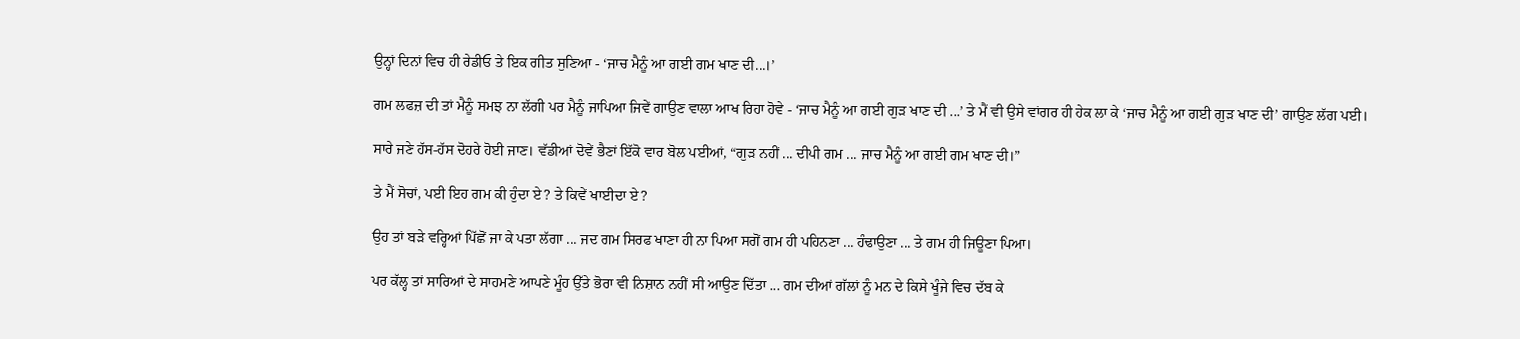ਉਨ੍ਹਾਂ ਦਿਨਾਂ ਵਿਚ ਹੀ ਰੇਡੀਓ ਤੇ ਇਕ ਗੀਤ ਸੁਣਿਆ - ‘ਜਾਚ ਮੈਨੂੰ ਆ ਗਈ ਗਮ ਖਾਣ ਦੀ...।’

ਗਮ ਲਫਜ਼ ਦੀ ਤਾਂ ਮੈਨੂੰ ਸਮਝ ਨਾ ਲੱਗੀ ਪਰ ਮੈਨੂੰ ਜਾਪਿਆ ਜਿਵੇਂ ਗਾਉਣ ਵਾਲਾ ਆਖ ਰਿਹਾ ਹੋਵੇ - ‘ਜਾਚ ਮੈਨੂੰ ਆ ਗਈ ਗੁੜ ਖਾਣ ਦੀ ...’ ਤੇ ਮੈਂ ਵੀ ਉਸੇ ਵਾਂਗਰ ਹੀ ਹੇਕ ਲਾ ਕੇ ‘ਜਾਚ ਮੈਨੂੰ ਆ ਗਈ ਗੁੜ ਖਾਣ ਦੀ’ ਗਾਉਣ ਲੱਗ ਪਈ।

ਸਾਰੇ ਜਣੇ ਹੱਸ-ਹੱਸ ਦੋਹਰੇ ਹੋਈ ਜਾਣ। ਵੱਡੀਆਂ ਦੋਵੇਂ ਭੈਣਾਂ ਇੱਕੋ ਵਾਰ ਬੋਲ ਪਈਆਂ, “ਗੁੜ ਨਹੀਂ ... ਦੀਪੀ ਗਮ ... ਜਾਚ ਮੈਨੂੰ ਆ ਗਈ ਗਮ ਖਾਣ ਦੀ।”

ਤੇ ਮੈਂ ਸੋਚਾਂ, ਪਈ ਇਹ ਗਮ ਕੀ ਹੁੰਦਾ ਏ? ਤੇ ਕਿਵੇਂ ਖਾਈਦਾ ਏ?

ਉਹ ਤਾਂ ਬੜੇ ਵਰ੍ਹਿਆਂ ਪਿੱਛੋਂ ਜਾ ਕੇ ਪਤਾ ਲੱਗਾ ... ਜਦ ਗਮ ਸਿਰਫ ਖਾਣਾ ਹੀ ਨਾ ਪਿਆ ਸਗੋਂ ਗਮ ਹੀ ਪਹਿਨਣਾ ... ਹੰਢਾਉਣਾ ... ਤੇ ਗਮ ਹੀ ਜਿਊਣਾ ਪਿਆ।

ਪਰ ਕੱਲ੍ਹ ਤਾਂ ਸਾਰਿਆਂ ਦੇ ਸਾਹਮਣੇ ਆਪਣੇ ਮੂੰਹ ਉੱਤੇ ਭੋਰਾ ਵੀ ਨਿਸ਼ਾਨ ਨਹੀਂ ਸੀ ਆਉਣ ਦਿੱਤਾ ... ਗਮ ਦੀਆਂ ਗੱਲਾਂ ਨੂੰ ਮਨ ਦੇ ਕਿਸੇ ਖੂੰਜੇ ਵਿਚ ਦੱਬ ਕੇ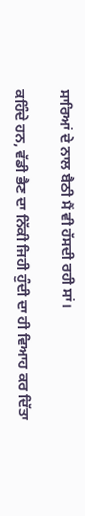ਸਾਰਿਆਂ ਦੇ ਨਾਲ ਬੈਠੀ ਮੈਂ ਵੀ ਹੱਸਦੀ ਰਹੀ ਸਾਂ।

ਕਹਿੰਦੇ ਹਨ, ਵੱਡੀ ਭੈਣ ਦਾ ਨਿੱਕੀ ਜਿਹੀ ਹੁੰਦੀ ਦਾ ਹੀ ਵਿਆਹ ਕਰ ਦਿੱਤਾ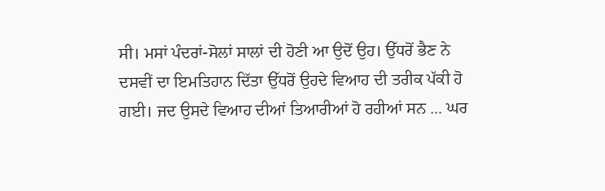ਸੀ। ਮਸਾਂ ਪੰਦਰਾਂ-ਸੋਲਾਂ ਸਾਲਾਂ ਦੀ ਹੋਣੀ ਆ ਉਦੋਂ ਉਹ। ਉੱਧਰੋਂ ਭੈਣ ਨੇ ਦਸਵੀਂ ਦਾ ਇਮਤਿਹਾਨ ਦਿੱਤਾ ਉੱਧਰੋਂ ਉਹਦੇ ਵਿਆਹ ਦੀ ਤਰੀਕ ਪੱਕੀ ਹੋ ਗਈ। ਜਦ ਉਸਦੇ ਵਿਆਹ ਦੀਆਂ ਤਿਆਰੀਆਂ ਹੋ ਰਹੀਆਂ ਸਨ ... ਘਰ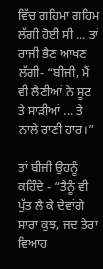ਵਿੱਚ ਗਹਿਮਾ ਗਹਿਮ ਲੱਗੀ ਹੋਈ ਸੀ ... ਤਾਂ ਰਾਜੀ ਭੈਣ ਆਖਣ ਲੱਗੀ- “ਬੀਜੀ, ਮੈਂ ਵੀ ਲੈਣੀਆਂ ਨੇ ਸੂਟ ਤੇ ਸਾੜੀਆਂ ... ਤੇ ਨਾਲੇ ਰਾਣੀ ਹਾਰ।”

ਤਾਂ ਬੀਜੀ ਉਹਨੂੰ ਕਹਿੰਦੇ - “ਤੈਨੂੰ ਵੀ ਪੁੱਤ ਲੈ ਕੇ ਦੇਵਾਂਗੇ ਸਾਰਾ ਕੁਝ, ਜਦ ਤੇਰਾ ਵਿਆਹ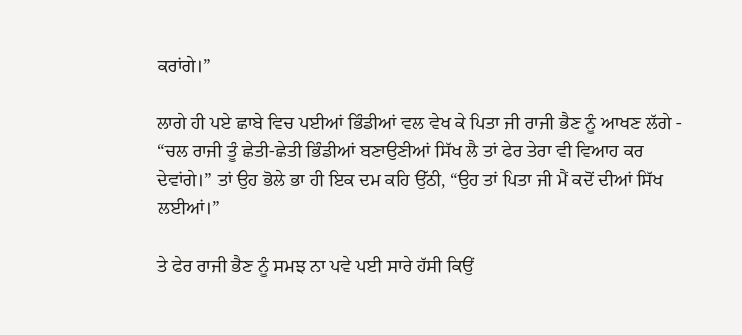ਕਰਾਂਗੇ।”

ਲਾਗੇ ਹੀ ਪਏ ਛਾਬੇ ਵਿਚ ਪਈਆਂ ਭਿੰਡੀਆਂ ਵਲ ਵੇਖ ਕੇ ਪਿਤਾ ਜੀ ਰਾਜੀ ਭੈਣ ਨੂੰ ਆਖਣ ਲੱਗੇ - “ਚਲ ਰਾਜੀ ਤੂੰ ਛੇਤੀ-ਛੇਤੀ ਭਿੰਡੀਆਂ ਬਣਾਉਣੀਆਂ ਸਿੱਖ ਲੈ ਤਾਂ ਫੇਰ ਤੇਰਾ ਵੀ ਵਿਆਹ ਕਰ ਦੇਵਾਂਗੇ।” ਤਾਂ ਉਹ ਭੋਲੇ ਭਾ ਹੀ ਇਕ ਦਮ ਕਹਿ ਉੱਠੀ, “ਉਹ ਤਾਂ ਪਿਤਾ ਜੀ ਮੈਂ ਕਦੋਂ ਦੀਆਂ ਸਿੱਖ ਲਈਆਂ।”

ਤੇ ਫੇਰ ਰਾਜੀ ਭੈਣ ਨੂੰ ਸਮਝ ਨਾ ਪਵੇ ਪਈ ਸਾਰੇ ਹੱਸੀ ਕਿਉਂ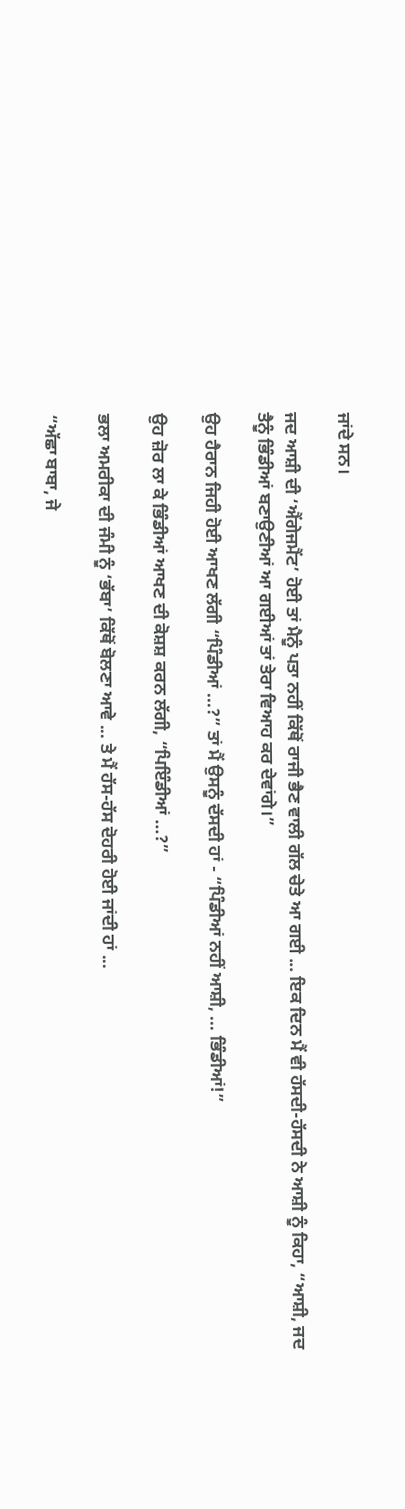ਜਾਂਦੇ ਸਨ।

ਜਦ ਆਸ਼ੀ ਦੀ ‘ਐਂਗੇਜਮੈਂਟ’ ਹੋਈ ਤਾਂ ਮੈਨੂੰ ਪਤਾ ਨਹੀਂ ਕਿੱਥੋਂ ਰਾਜੀ ਭੈਣ ਵਾਲੀ ਗੱਲ ਚੇਤੇ ਆ ਗਈ ... ਇਕ ਦਿਨ ਮੈਂ ਵੀ ਹੱਸਦੀ-ਹੱਸਦੀ ਨੇ ਆਸ਼ੀ ਨੂੰ ਕਿਹਾ, “ਆਸ਼ੀ, ਜਦ ਤੈਨੂੰ ਭਿੰਡੀਆਂ ਬਣਾਉਣੀਆਂ ਆ ਗਈਆਂ ਤਾਂ ਤੇਰਾ ਵਿਆਹ ਕਰ ਦੇਵਾਂਗੇ।”

ਉਹ ਹੈਰਾਨ ਜਿਹੀ ਹੋਈ ਆਖਣ ਲੱਗੀ “ਪਿੰਡੀਆਂ ...?” ਤਾਂ ਮੈਂ ਉਸਨੂੰ ਦੱਸਦੀ ਹਾਂ - “ਪਿੰਡੀਆਂ ਨਹੀਂ ਆਸ਼ੀ, ... ਭਿੰਡੀਆਂ!”

ਉਹ ਜ਼ੋਰ ਲਾ ਕੇ ਭਿੰਡੀਆਂ ਆਖਣ ਦੀ ਕੋਸ਼ਸ਼ ਕਰਨ ਲੱਗੀ, “ਪਿਇੰਡੀਆਂ ...?”

ਭਲਾ ਅਮਰੀਕਾ ਦੀ ਜੰਮੀ ਨੂੰ ‘ਭੱਬਾ’ ਕਿੱਥੋਂ ਬੋਲਣਾ ਆਵੇ ... ਤੇ ਮੈਂ ਹੱਸ-ਹੱਸ ਦੋਹਰੀ ਹੋਈ ਜਾਂਦੀ ਹਾਂ ...

“ਅੱਛਾ ਬਾਬਾ, ਜੇ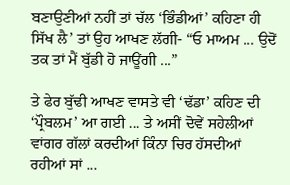ਬਣਾਉਣੀਆਂ ਨਹੀਂ ਤਾਂ ਚੱਲ ‘ਭਿੰਡੀਆਂ’ ਕਹਿਣਾ ਹੀ ਸਿੱਖ ਲੈ’ ਤਾਂ ਉਹ ਆਖਣ ਲੱਗੀ- “ਓ ਮਾਅਮ ... ਉਦੋਂ ਤਕ ਤਾਂ ਮੈਂ ਬੁੱਡੀ ਹੋ ਜਾਊਂਗੀ ...”

ਤੇ ਫੇਰ ਬੁੱਢੀ ਆਖਣ ਵਾਸਤੇ ਵੀ ‘ਢੱਡਾ’ ਕਹਿਣ ਦੀ ‘ਪ੍ਰੌਬਲਮ’ ਆ ਗਈ ... ਤੇ ਅਸੀਂ ਦੋਵੇਂ ਸਹੇਲੀਆਂ ਵਾਂਗਰ ਗੱਲਾਂ ਕਰਦੀਆਂ ਕਿੰਨਾ ਚਿਰ ਹੱਸਦੀਆਂ ਰਹੀਆਂ ਸਾਂ ...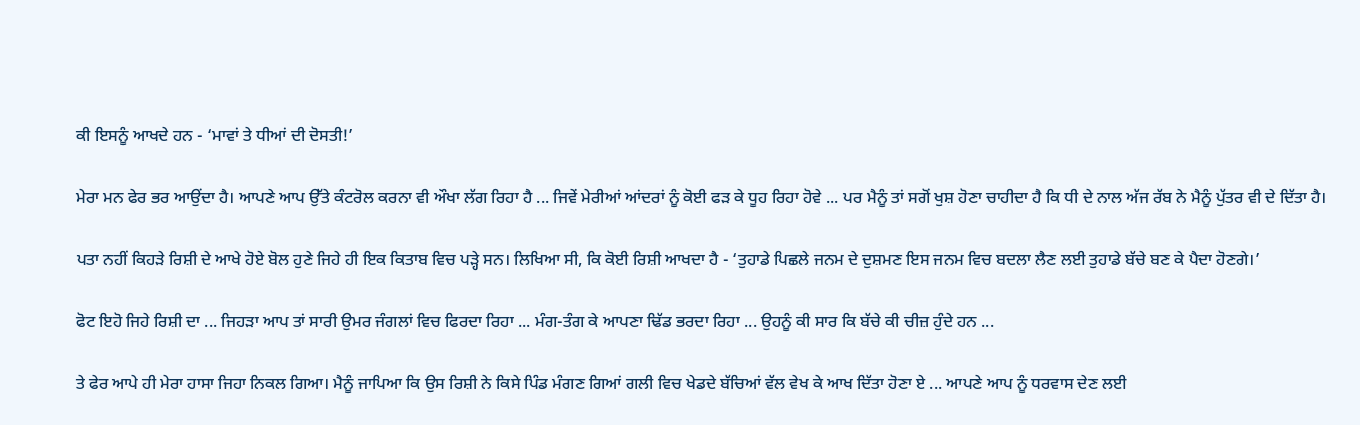ਕੀ ਇਸਨੂੰ ਆਖਦੇ ਹਨ - ‘ਮਾਵਾਂ ਤੇ ਧੀਆਂ ਦੀ ਦੋਸਤੀ!’

ਮੇਰਾ ਮਨ ਫੇਰ ਭਰ ਆਉਂਦਾ ਹੈ। ਆਪਣੇ ਆਪ ਉੱਤੇ ਕੰਟਰੋਲ ਕਰਨਾ ਵੀ ਔਖਾ ਲੱਗ ਰਿਹਾ ਹੈ ... ਜਿਵੇਂ ਮੇਰੀਆਂ ਆਂਦਰਾਂ ਨੂੰ ਕੋਈ ਫੜ ਕੇ ਧੂਹ ਰਿਹਾ ਹੋਵੇ ... ਪਰ ਮੈਨੂੰ ਤਾਂ ਸਗੋਂ ਖੁਸ਼ ਹੋਣਾ ਚਾਹੀਦਾ ਹੈ ਕਿ ਧੀ ਦੇ ਨਾਲ ਅੱਜ ਰੱਬ ਨੇ ਮੈਨੂੰ ਪੁੱਤਰ ਵੀ ਦੇ ਦਿੱਤਾ ਹੈ।

ਪਤਾ ਨਹੀਂ ਕਿਹੜੇ ਰਿਸ਼ੀ ਦੇ ਆਖੇ ਹੋਏ ਬੋਲ ਹੁਣੇ ਜਿਹੇ ਹੀ ਇਕ ਕਿਤਾਬ ਵਿਚ ਪੜ੍ਹੇ ਸਨ। ਲਿਖਿਆ ਸੀ, ਕਿ ਕੋਈ ਰਿਸ਼ੀ ਆਖਦਾ ਹੈ - ‘ਤੁਹਾਡੇ ਪਿਛਲੇ ਜਨਮ ਦੇ ਦੁਸ਼ਮਣ ਇਸ ਜਨਮ ਵਿਚ ਬਦਲਾ ਲੈਣ ਲਈ ਤੁਹਾਡੇ ਬੱਚੇ ਬਣ ਕੇ ਪੈਦਾ ਹੋਣਗੇ।’

ਫੋਟ ਇਹੋ ਜਿਹੇ ਰਿਸ਼ੀ ਦਾ ... ਜਿਹੜਾ ਆਪ ਤਾਂ ਸਾਰੀ ਉਮਰ ਜੰਗਲਾਂ ਵਿਚ ਫਿਰਦਾ ਰਿਹਾ ... ਮੰਗ-ਤੰਗ ਕੇ ਆਪਣਾ ਢਿੱਡ ਭਰਦਾ ਰਿਹਾ ... ਉਹਨੂੰ ਕੀ ਸਾਰ ਕਿ ਬੱਚੇ ਕੀ ਚੀਜ਼ ਹੁੰਦੇ ਹਨ ...

ਤੇ ਫੇਰ ਆਪੇ ਹੀ ਮੇਰਾ ਹਾਸਾ ਜਿਹਾ ਨਿਕਲ ਗਿਆ। ਮੈਨੂੰ ਜਾਪਿਆ ਕਿ ਉਸ ਰਿਸ਼ੀ ਨੇ ਕਿਸੇ ਪਿੰਡ ਮੰਗਣ ਗਿਆਂ ਗਲੀ ਵਿਚ ਖੇਡਦੇ ਬੱਚਿਆਂ ਵੱਲ ਵੇਖ ਕੇ ਆਖ ਦਿੱਤਾ ਹੋਣਾ ਏ ... ਆਪਣੇ ਆਪ ਨੂੰ ਧਰਵਾਸ ਦੇਣ ਲਈ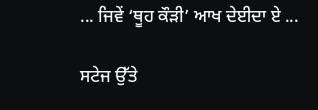... ਜਿਵੇਂ ‘ਥੂਹ ਕੌੜੀ’ ਆਖ ਦੇਈਦਾ ਏ ...

ਸਟੇਜ ਉੱਤੇ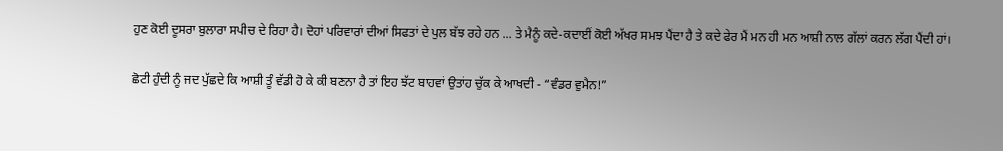ਹੁਣ ਕੋਈ ਦੂਸਰਾ ਬੁਲਾਰਾ ਸਪੀਚ ਦੇ ਰਿਹਾ ਹੈ। ਦੋਹਾਂ ਪਰਿਵਾਰਾਂ ਦੀਆਂ ਸਿਫਤਾਂ ਦੇ ਪੁਲ ਬੱਝ ਰਹੇ ਹਨ ... ਤੇ ਮੈਨੂੰ ਕਦੇ-ਕਦਾਈਂ ਕੋਈ ਅੱਖਰ ਸਮਝ ਪੈਂਦਾ ਹੈ ਤੇ ਕਦੇ ਫੇਰ ਮੈਂ ਮਨ ਹੀ ਮਨ ਆਸ਼ੀ ਨਾਲ ਗੱਲਾਂ ਕਰਨ ਲੱਗ ਪੈਂਦੀ ਹਾਂ।

ਛੋਟੀ ਹੁੰਦੀ ਨੂੰ ਜਦ ਪੁੱਛਦੇ ਕਿ ਆਸ਼ੀ ਤੂੰ ਵੱਡੀ ਹੋ ਕੇ ਕੀ ਬਣਨਾ ਹੈ ਤਾਂ ਇਹ ਝੱਟ ਬਾਹਵਾਂ ਉਤਾਂਹ ਚੁੱਕ ਕੇ ਆਖਦੀ - “ਵੰਡਰ ਵੁਮੈਨ!”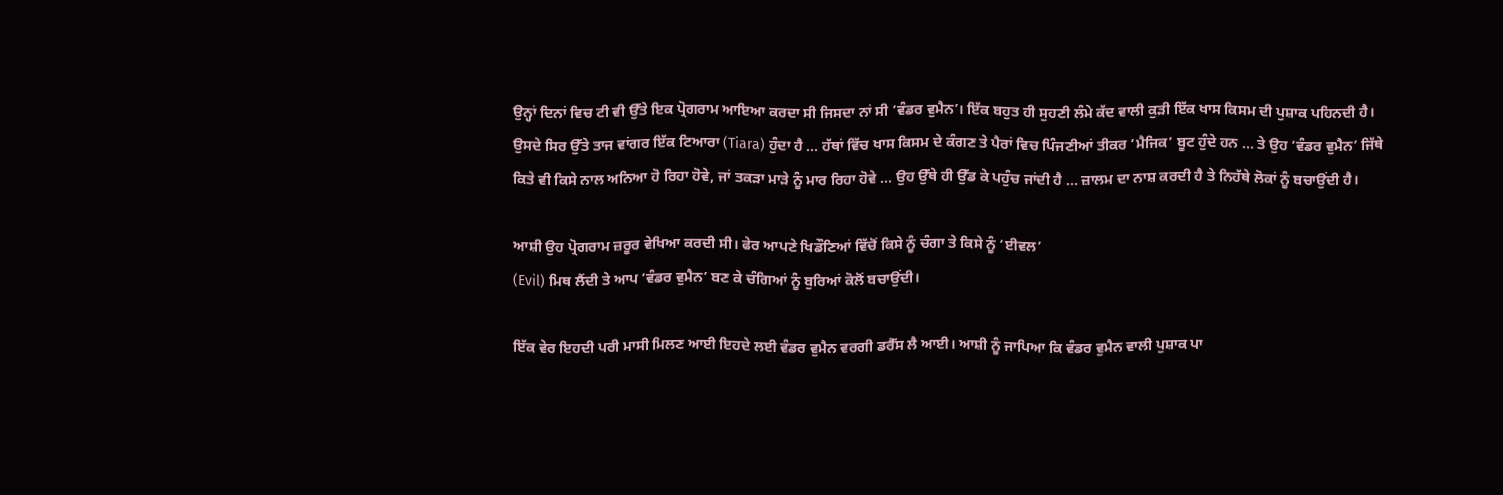ਉਨ੍ਹਾਂ ਦਿਨਾਂ ਵਿਚ ਟੀ ਵੀ ਉੱਤੇ ਇਕ ਪ੍ਰੋਗਰਾਮ ਆਇਆ ਕਰਦਾ ਸੀ ਜਿਸਦਾ ਨਾਂ ਸੀ ‘ਵੰਡਰ ਵੁਮੈਨ’। ਇੱਕ ਬਹੁਤ ਹੀ ਸੁਹਣੀ ਲੰਮੇ ਕੱਦ ਵਾਲੀ ਕੁੜੀ ਇੱਕ ਖਾਸ ਕਿਸਮ ਦੀ ਪੁਸ਼ਾਕ ਪਹਿਨਦੀ ਹੈ। ਉਸਦੇ ਸਿਰ ਉੱਤੇ ਤਾਜ ਵਾਂਗਰ ਇੱਕ ਟਿਆਰਾ (Tiara) ਹੁੰਦਾ ਹੈ ... ਹੱਥਾਂ ਵਿੱਚ ਖਾਸ ਕਿਸਮ ਦੇ ਕੰਗਣ ਤੇ ਪੈਰਾਂ ਵਿਚ ਪਿੰਜਣੀਆਂ ਤੀਕਰ ‘ਮੈਜਿਕ’ ਬੂਟ ਹੁੰਦੇ ਹਨ ... ਤੇ ਉਹ ‘ਵੰਡਰ ਵੁਮੈਨ’ ਜਿੱਥੇ ਕਿਤੇ ਵੀ ਕਿਸੇ ਨਾਲ ਅਨਿਆ ਹੋ ਰਿਹਾ ਹੋਵੇ, ਜਾਂ ਤਕੜਾ ਮਾੜੇ ਨੂੰ ਮਾਰ ਰਿਹਾ ਹੋਵੇ ... ਉਹ ਉੱਥੇ ਹੀ ਉੱਡ ਕੇ ਪਹੁੰਚ ਜਾਂਦੀ ਹੈ ... ਜ਼ਾਲਮ ਦਾ ਨਾਸ਼ ਕਰਦੀ ਹੈ ਤੇ ਨਿਹੱਥੇ ਲੋਕਾਂ ਨੂੰ ਬਚਾਉਂਦੀ ਹੈ।

ਆਸ਼ੀ ਉਹ ਪ੍ਰੋਗਰਾਮ ਜ਼ਰੂਰ ਵੇਖਿਆ ਕਰਦੀ ਸੀ। ਫੇਰ ਆਪਣੇ ਖਿਡੌਣਿਆਂ ਵਿੱਚੋਂ ਕਿਸੇ ਨੂੰ ਚੰਗਾ ਤੇ ਕਿਸੇ ਨੂੰ ‘ਈਵਲ’
(Evil) ਮਿਥ ਲੈਂਦੀ ਤੇ ਆਪ ‘ਵੰਡਰ ਵੁਮੈਨ’ ਬਣ ਕੇ ਚੰਗਿਆਂ ਨੂੰ ਬੁਰਿਆਂ ਕੋਲੋਂ ਬਚਾਉਂਦੀ।

ਇੱਕ ਵੇਰ ਇਹਦੀ ਪਰੀ ਮਾਸੀ ਮਿਲਣ ਆਈ ਇਹਦੇ ਲਈ ਵੰਡਰ ਵੁਮੈਨ ਵਰਗੀ ਡਰੈੱਸ ਲੈ ਆਈ। ਆਸ਼ੀ ਨੂੰ ਜਾਪਿਆ ਕਿ ਵੰਡਰ ਵੁਮੈਨ ਵਾਲੀ ਪੁਸ਼ਾਕ ਪਾ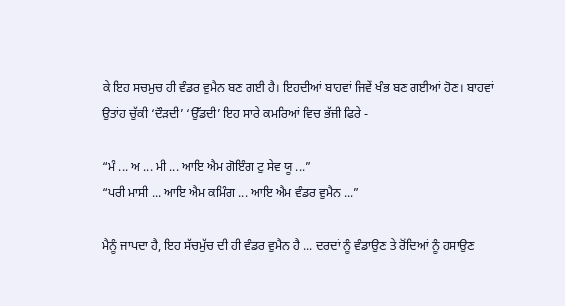ਕੇ ਇਹ ਸਚਮੁਚ ਹੀ ਵੰਡਰ ਵੁਮੈਨ ਬਣ ਗਈ ਹੈ। ਇਹਦੀਆਂ ਬਾਹਵਾਂ ਜਿਵੇਂ ਖੰਭ ਬਣ ਗਈਆਂ ਹੋਣ। ਬਾਹਵਾਂ ਉਤਾਂਹ ਚੁੱਕੀ ‘ਦੌੜਦੀ’ ‘ਉੱਡਦੀ’ ਇਹ ਸਾਰੇ ਕਮਰਿਆਂ ਵਿਚ ਭੱਜੀ ਫਿਰੇ -

“ਮੰ ... ਅ ... ਮੀ ... ਆਇ ਐਮ ਗੋਇੰਗ ਟੁ ਸੇਵ ਯੂ ...”
“ਪਰੀ ਮਾਸੀ ... ਆਇ ਐਮ ਕਮਿੰਗ ... ਆਇ ਐਮ ਵੰਡਰ ਵੁਮੈਨ ...”

ਮੈਨੂੰ ਜਾਪਦਾ ਹੈ, ਇਹ ਸੱਚਮੁੱਚ ਦੀ ਹੀ ਵੰਡਰ ਵੁਮੈਨ ਹੈ ... ਦਰਦਾਂ ਨੂੰ ਵੰਡਾਉਣ ਤੇ ਰੋਂਦਿਆਂ ਨੂੰ ਹਸਾਉਣ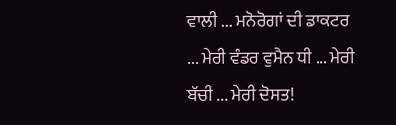ਵਾਲੀ ... ਮਨੋਰੋਗਾਂ ਦੀ ਡਾਕਟਰ ... ਮੇਰੀ ਵੰਡਰ ਵੁਮੈਨ ਧੀ ... ਮੇਰੀ ਬੱਚੀ ... ਮੇਰੀ ਦੋਸਤ!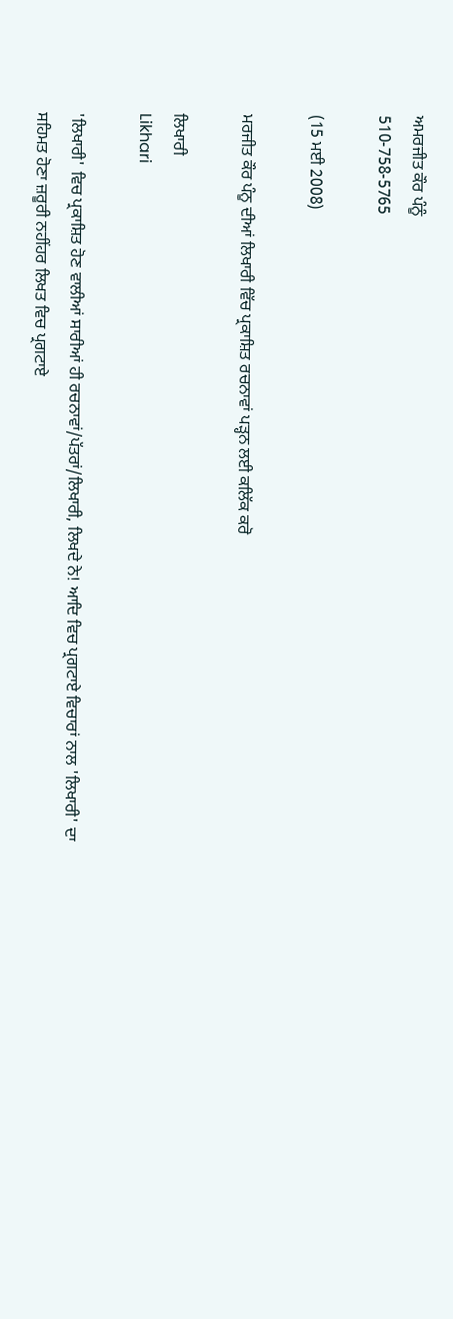ਅਮਰਜੀਤ ਕੌਰ ਪੰਨੂੰ
510-758-5765

(15 ਮਈ 2008)

ਮਰਜੀਤ ਕੌਰ ਪੰਨੂ ਦੀਆਂ ਲਿਖਾਰੀ ਵਿੱਚ ਪ੍ਰਕਾਸ਼ਿਤ ਰਚਨਾਵਾਂ ਪੜ੍ਹਨ ਲਈ ਕਲਿੱਕ ਕਰੋ

ਲਿਖਾਰੀ
Likhari

'ਲਿਖਾਰੀ' ਵਿਚ ਪ੍ਰਕਾਸ਼ਿਤ ਹੋਣ ਵਾਲੀਆਂ ਸਾਰੀਆਂ ਹੀ ਰਚਨਾਵਾਂ/ਪੱਤਰਾਂ/ਲਿਖਾਰੀ, ਲਿਖਦੇ ਨੇ! ਆਦਿ ਵਿਚ ਪ੍ਰਗਟਾਏ ਵਿਚਾਰਾਂ ਨਾਲ 'ਲਿਖਾਰੀ' ਦਾ ਸਹਿਮਤ ਹੋਣਾ ਜ਼ਰੂਰੀ ਨਹੀਂਹਰ ਲਿਖਤ ਵਿਚ ਪ੍ਰਗਟਾਏ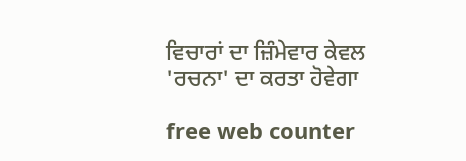ਵਿਚਾਰਾਂ ਦਾ ਜ਼ਿੰਮੇਵਾਰ ਕੇਵਲ 'ਰਚਨਾ' ਦਾ ਕਰਤਾ ਹੋਵੇਗਾ

free web counter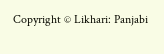Copyright © Likhari: Panjabi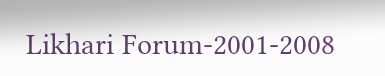Likhari Forum-2001-2008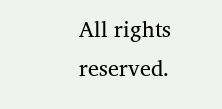All rights reserved.